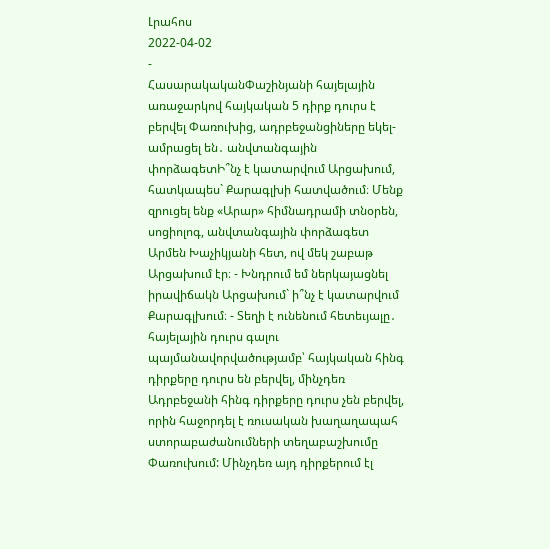Լրահոս
2022-04-02
-
ՀասարակականՓաշինյանի հայելային առաջարկով հայկական 5 դիրք դուրս է բերվել Փառուխից, ադրբեջանցիները եկել-ամրացել են․ անվտանգային փորձագետԻ՞նչ է կատարվում Արցախում, հատկապես` Քարագլխի հատվածում։ Մենք զրուցել ենք «Արար» հիմնադրամի տնօրեն, սոցիոլոգ, անվտանգային փորձագետ Արմեն Խաչիկյանի հետ, ով մեկ շաբաթ Արցախում էր։ - Խնդրում եմ ներկայացնել իրավիճակն Արցախում` ի՞նչ է կատարվում Քարագլխում։ - Տեղի է ունենում հետեւյալը․ հայելային դուրս գալու պայմանավորվածությամբ՝ հայկական հինգ դիրքերը դուրս են բերվել, մինչդեռ Ադրբեջանի հինգ դիրքերը դուրս չեն բերվել, որին հաջորդել է ռուսական խաղաղապահ ստորաբաժանումների տեղաբաշխումը Փառուխում: Մինչդեռ այդ դիրքերում էլ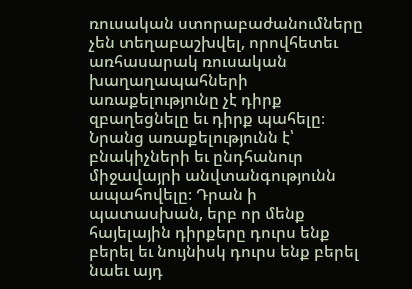ռուսական ստորաբաժանումները չեն տեղաբաշխվել, որովհետեւ առհասարակ ռուսական խաղաղապահների առաքելությունը չէ դիրք զբաղեցնելը եւ դիրք պահելը։ Նրանց առաքելությունն է՝ բնակիչների եւ ընդհանուր միջավայրի անվտանգությունն ապահովելը։ Դրան ի պատասխան, երբ որ մենք հայելային դիրքերը դուրս ենք բերել եւ նույնիսկ դուրս ենք բերել նաեւ այդ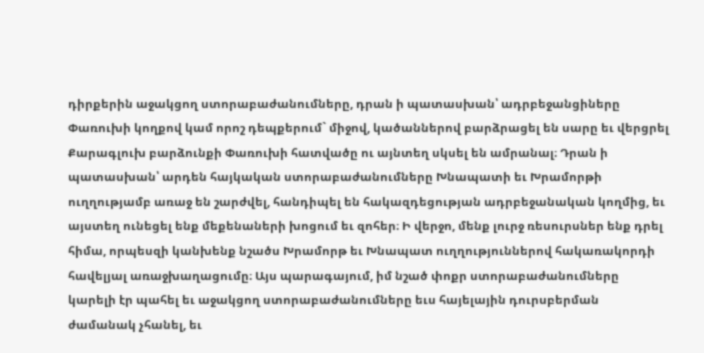դիրքերին աջակցող ստորաբաժանումները, դրան ի պատասխան՝ ադրբեջանցիները Փառուխի կողքով կամ որոշ դեպքերում` միջով, կածաններով բարձրացել են սարը եւ վերցրել Քարագլուխ բարձունքի Փառուխի հատվածը ու այնտեղ սկսել են ամրանալ։ Դրան ի պատասխան՝ արդեն հայկական ստորաբաժանումները Խնապատի եւ Խրամորթի ուղղությամբ առաջ են շարժվել, հանդիպել են հակազդեցության ադրբեջանական կողմից, եւ այստեղ ունեցել ենք մեքենաների խոցում եւ զոհեր։ Ի վերջո, մենք լուրջ ռեսուրսներ ենք դրել հիմա, որպեսզի կանխենք նշածս Խրամորթ եւ Խնապատ ուղղություններով հակառակորդի հավելյալ առաջխաղացումը։ Այս պարագայում, իմ նշած փոքր ստորաբաժանումները կարելի էր պահել եւ աջակցող ստորաբաժանումները եւս հայելային դուրսբերման ժամանակ չհանել, եւ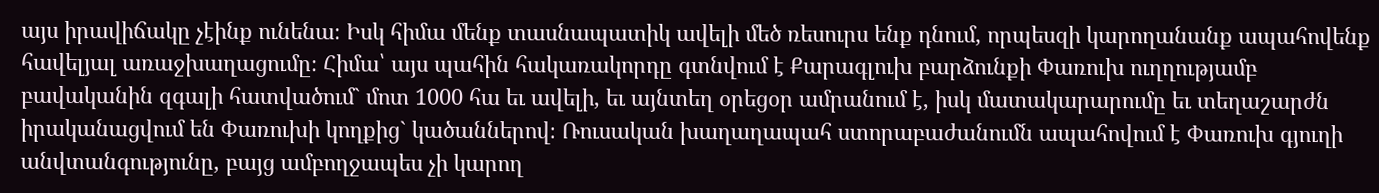այս իրավիճակը չէինք ունենա։ Իսկ հիմա մենք տասնապատիկ ավելի մեծ ռեսուրս ենք դնում, որպեսզի կարողանանք ապահովենք հավելյալ առաջխաղացումը։ Հիմա՝ այս պահին հակառակորդը գտնվում է Քարագլուխ բարձունքի Փառուխ ուղղությամբ բավականին զգալի հատվածում` մոտ 1000 հա եւ ավելի, եւ այնտեղ օրեցօր ամրանում է, իսկ մատակարարումը եւ տեղաշարժն իրականացվում են Փառուխի կողքից` կածաններով։ Ռուսական խաղաղապահ ստորաբաժանումն ապահովում է Փառուխ գյուղի անվտանգությունը, բայց ամբողջապես չի կարող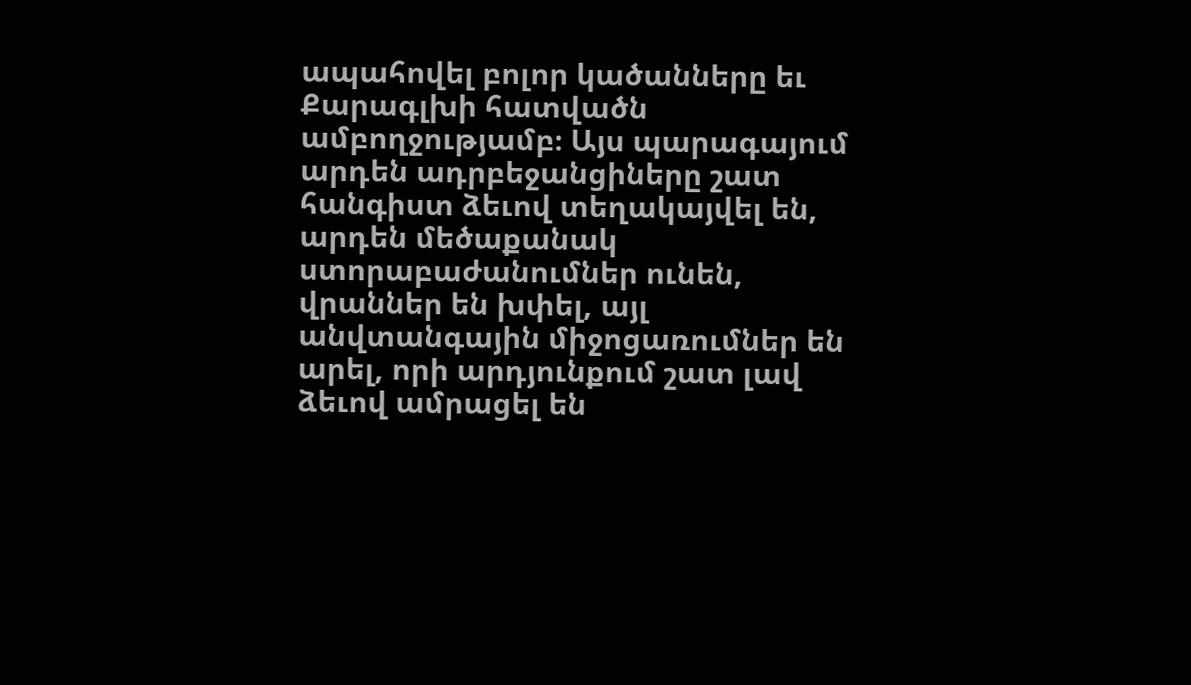ապահովել բոլոր կածանները եւ Քարագլխի հատվածն ամբողջությամբ։ Այս պարագայում արդեն ադրբեջանցիները շատ հանգիստ ձեւով տեղակայվել են, արդեն մեծաքանակ ստորաբաժանումներ ունեն, վրաններ են խփել, այլ անվտանգային միջոցառումներ են արել, որի արդյունքում շատ լավ ձեւով ամրացել են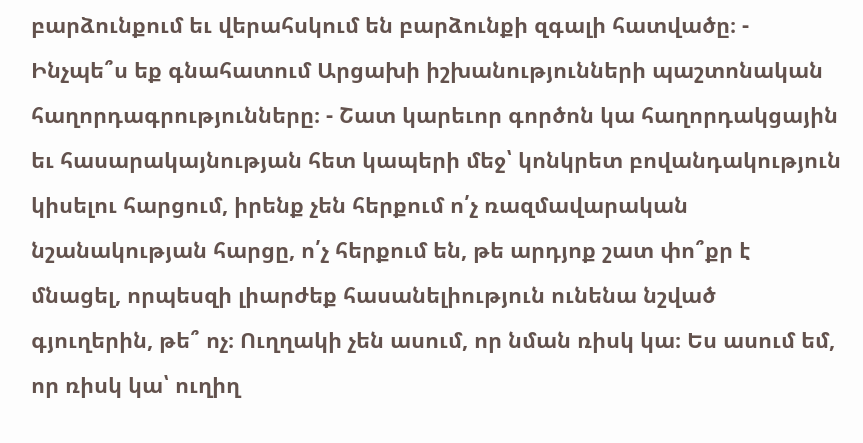բարձունքում եւ վերահսկում են բարձունքի զգալի հատվածը։ - Ինչպե՞ս եք գնահատում Արցախի իշխանությունների պաշտոնական հաղորդագրությունները։ - Շատ կարեւոր գործոն կա հաղորդակցային եւ հասարակայնության հետ կապերի մեջ՝ կոնկրետ բովանդակություն կիսելու հարցում, իրենք չեն հերքում ո՛չ ռազմավարական նշանակության հարցը, ո՛չ հերքում են, թե արդյոք շատ փո՞քր է մնացել, որպեսզի լիարժեք հասանելիություն ունենա նշված գյուղերին, թե՞ ոչ։ Ուղղակի չեն ասում, որ նման ռիսկ կա։ Ես ասում եմ, որ ռիսկ կա՝ ուղիղ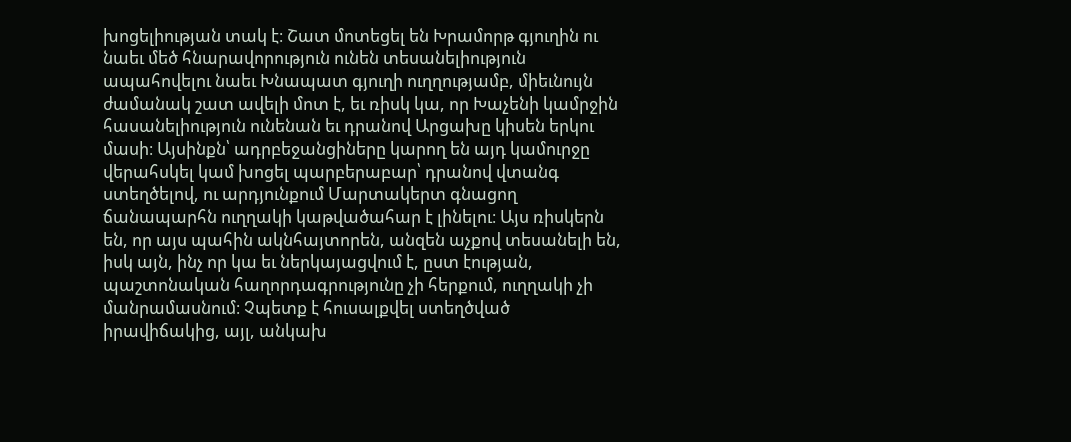խոցելիության տակ է։ Շատ մոտեցել են Խրամորթ գյուղին ու նաեւ մեծ հնարավորություն ունեն տեսանելիություն ապահովելու նաեւ Խնապատ գյուղի ուղղությամբ, միեւնույն ժամանակ շատ ավելի մոտ է, եւ ռիսկ կա, որ Խաչենի կամրջին հասանելիություն ունենան եւ դրանով Արցախը կիսեն երկու մասի։ Այսինքն՝ ադրբեջանցիները կարող են այդ կամուրջը վերահսկել կամ խոցել պարբերաբար՝ դրանով վտանգ ստեղծելով, ու արդյունքում Մարտակերտ գնացող ճանապարհն ուղղակի կաթվածահար է լինելու։ Այս ռիսկերն են, որ այս պահին ակնհայտորեն, անզեն աչքով տեսանելի են, իսկ այն, ինչ որ կա եւ ներկայացվում է, ըստ էության, պաշտոնական հաղորդագրությունը չի հերքում, ուղղակի չի մանրամասնում։ Չպետք է հուսալքվել ստեղծված իրավիճակից, այլ, անկախ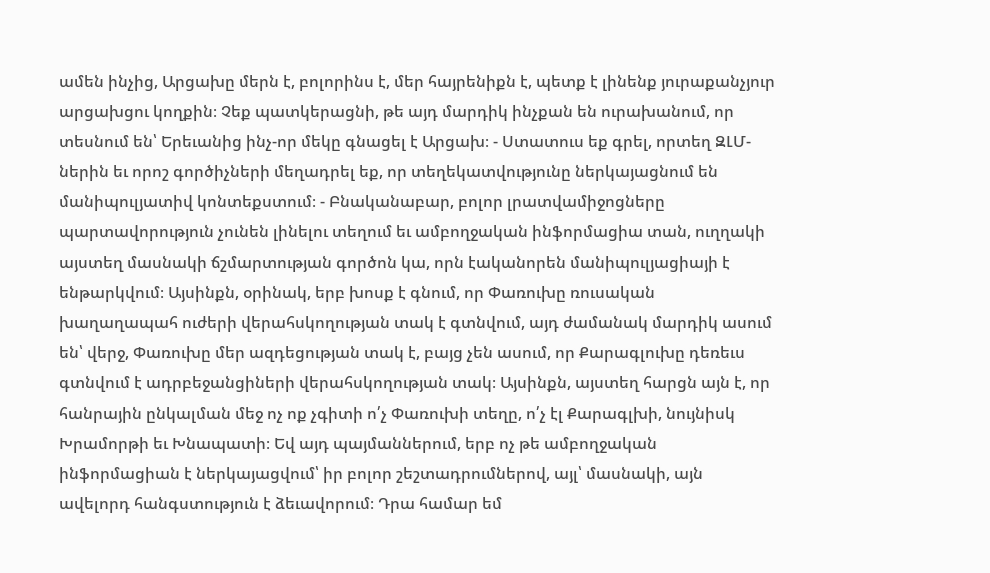ամեն ինչից, Արցախը մերն է, բոլորինս է, մեր հայրենիքն է, պետք է լինենք յուրաքանչյուր արցախցու կողքին։ Չեք պատկերացնի, թե այդ մարդիկ ինչքան են ուրախանում, որ տեսնում են՝ Երեւանից ինչ-որ մեկը գնացել է Արցախ։ - Ստատուս եք գրել, որտեղ ԶԼՄ-ներին եւ որոշ գործիչների մեղադրել եք, որ տեղեկատվությունը ներկայացնում են մանիպուլյատիվ կոնտեքստում։ - Բնականաբար, բոլոր լրատվամիջոցները պարտավորություն չունեն լինելու տեղում եւ ամբողջական ինֆորմացիա տան, ուղղակի այստեղ մասնակի ճշմարտության գործոն կա, որն էականորեն մանիպուլյացիայի է ենթարկվում։ Այսինքն, օրինակ, երբ խոսք է գնում, որ Փառուխը ռուսական խաղաղապահ ուժերի վերահսկողության տակ է գտնվում, այդ ժամանակ մարդիկ ասում են՝ վերջ, Փառուխը մեր ազդեցության տակ է, բայց չեն ասում, որ Քարագլուխը դեռեւս գտնվում է ադրբեջանցիների վերահսկողության տակ։ Այսինքն, այստեղ հարցն այն է, որ հանրային ընկալման մեջ ոչ ոք չգիտի ո՛չ Փառուխի տեղը, ո՛չ էլ Քարագլխի, նույնիսկ Խրամորթի եւ Խնապատի։ Եվ այդ պայմաններում, երբ ոչ թե ամբողջական ինֆորմացիան է ներկայացվում՝ իր բոլոր շեշտադրումներով, այլ՝ մասնակի, այն ավելորդ հանգստություն է ձեւավորում։ Դրա համար եմ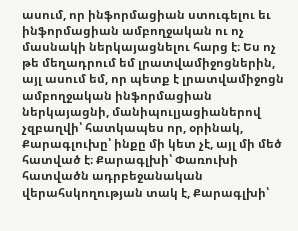ասում, որ ինֆորմացիան ստուգելու եւ ինֆորմացիան ամբողջական ու ոչ մասնակի ներկայացնելու հարց է։ Ես ոչ թե մեղադրում եմ լրատվամիջոցներին, այլ ասում եմ, որ պետք է լրատվամիջոցն ամբողջական ինֆորմացիան ներկայացնի, մանիպուլյացիաներով չզբաղվի՝ հատկապես որ, օրինակ, Քարագլուխը՝ ինքը մի կետ չէ, այլ մի մեծ հատված է։ Քարագլխի՝ Փառուխի հատվածն ադրբեջանական վերահսկողության տակ է, Քարագլխի՝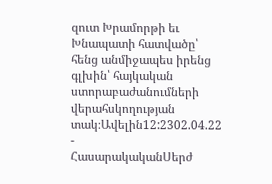զուտ Խրամորթի եւ Խնապատի հատվածը՝ հենց անմիջապես իրենց գլխին՝ հայկական ստորաբաժանումների վերահսկողության տակ։Ավելին12:2302.04.22 -
ՀասարակականՍերժ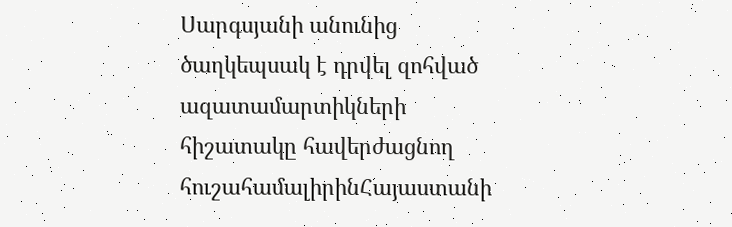Սարգսյանի անունից ծաղկեպսակ է դրվել զոհված ազատամարտիկների հիշատակը հավերժացնող հուշահամալիրինՀայաստանի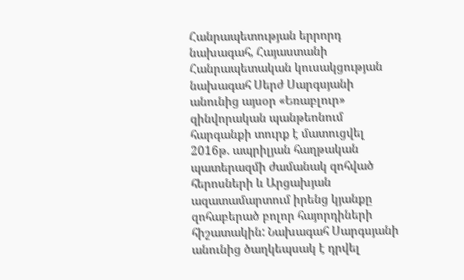Հանրապետության երրորդ նախագահ, Հայաստանի Հանրապետական կուսակցության նախագահ Սերժ Սարգսյանի անունից այսօր «Եռաբլուր» զինվորական պանթեոնում հարգանքի տուրք է մատուցվել 2016թ. ապրիլյան հաղթական պատերազմի ժամանակ զոհված հերոսների և Արցախյան ազատամարտում իրենց կյանքը զոհաբերած բոլոր հայորդիների հիշատակին: Նախագահ Սարգսյանի անունից ծաղկեպսակ է դրվել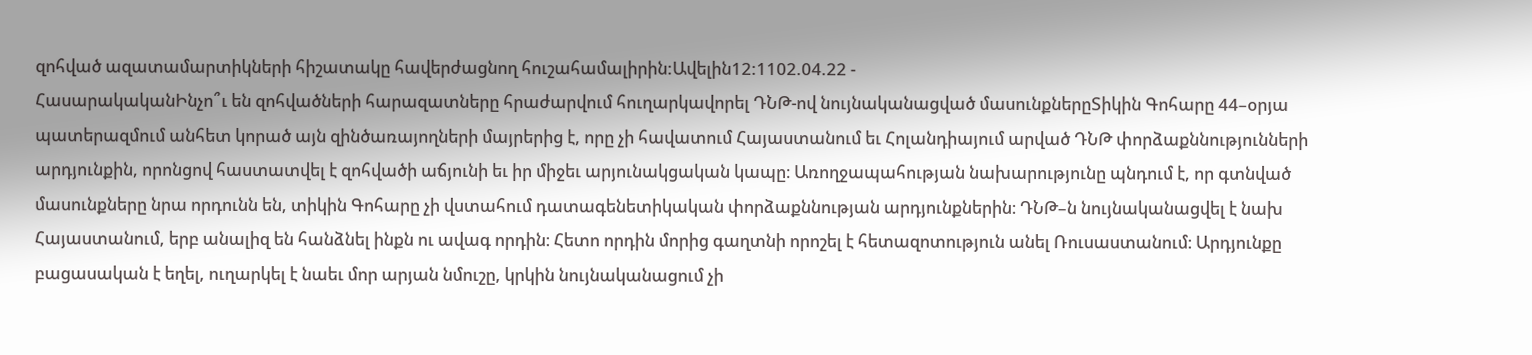զոհված ազատամարտիկների հիշատակը հավերժացնող հուշահամալիրին:Ավելին12:1102.04.22 -
ՀասարակականԻնչո՞ւ են զոհվածների հարազատները հրաժարվում հուղարկավորել ԴՆԹ-ով նույնականացված մասունքներըՏիկին Գոհարը 44–օրյա պատերազմում անհետ կորած այն զինծառայողների մայրերից է, որը չի հավատում Հայաստանում եւ Հոլանդիայում արված ԴՆԹ փորձաքննությունների արդյունքին, որոնցով հաստատվել է զոհվածի աճյունի եւ իր միջեւ արյունակցական կապը։ Առողջապահության նախարությունը պնդում է, որ գտնված մասունքները նրա որդունն են, տիկին Գոհարը չի վստահում դատագենետիկական փորձաքննության արդյունքներին։ ԴՆԹ–ն նույնականացվել է նախ Հայաստանում, երբ անալիզ են հանձնել ինքն ու ավագ որդին։ Հետո որդին մորից գաղտնի որոշել է հետազոտություն անել Ռուսաստանում։ Արդյունքը բացասական է եղել, ուղարկել է նաեւ մոր արյան նմուշը, կրկին նույնականացում չի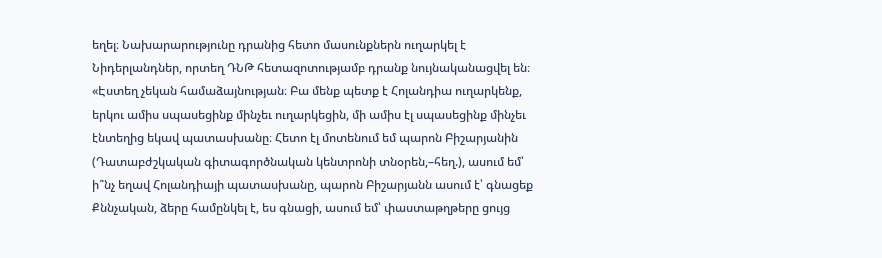եղել։ Նախարարությունը դրանից հետո մասունքներն ուղարկել է Նիդերլանդներ, որտեղ ԴՆԹ հետազոտությամբ դրանք նույնականացվել են։ «Էստեղ չեկան համաձայնության։ Բա մենք պետք է Հոլանդիա ուղարկենք, երկու ամիս սպասեցինք մինչեւ ուղարկեցին, մի ամիս էլ սպասեցինք մինչեւ էնտեղից եկավ պատասխանը։ Հետո էլ մոտենում եմ պարոն Բիշարյանին (Դատաբժշկական գիտագործնական կենտրոնի տնօրեն,–հեղ.), ասում եմ՝ ի՞նչ եղավ Հոլանդիայի պատասխանը, պարոն Բիշարյանն ասում է՝ գնացեք Քննչական, ձերը համընկել է, ես գնացի, ասում եմ՝ փաստաթղթերը ցույց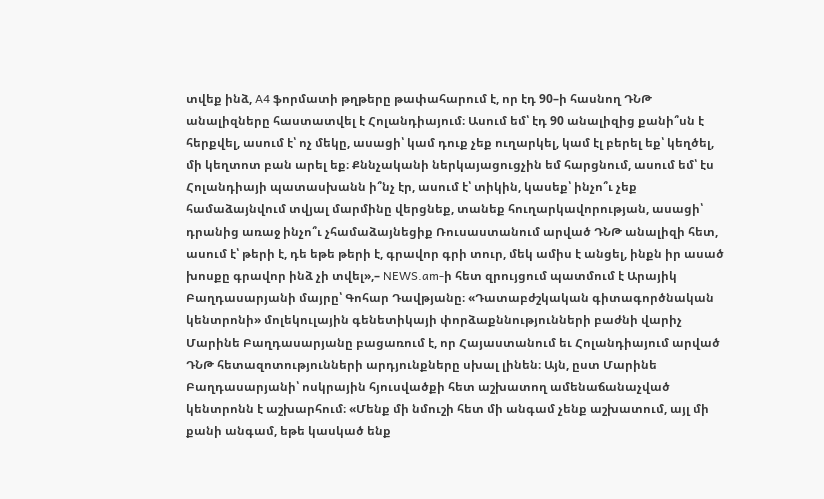տվեք ինձ, A4 ֆորմատի թղթերը թափահարում է, որ էդ 90–ի հասնող ԴՆԹ անալիզները հաստատվել է Հոլանդիայում։ Ասում եմ՝ էդ 90 անալիզից քանի՞սն է հերքվել, ասում է՝ ոչ մեկը, ասացի՝ կամ դուք չեք ուղարկել, կամ էլ բերել եք՝ կեղծել, մի կեղտոտ բան արել եք։ Քննչականի ներկայացուցչին եմ հարցնում, ասում եմ՝ էս Հոլանդիայի պատասխանն ի՞նչ էր, ասում է՝ տիկին, կասեք՝ ինչո՞ւ չեք համաձայնվում տվյալ մարմինը վերցնեք, տանեք հուղարկավորության, ասացի՝ դրանից առաջ ինչո՞ւ չհամաձայնեցիք Ռուսաստանում արված ԴՆԹ անալիզի հետ, ասում է՝ թերի է, դե եթե թերի է, գրավոր գրի տուր, մեկ ամիս է անցել, ինքն իր ասած խոսքը գրավոր ինձ չի տվել»,– NEWS.am-ի հետ զրույցում պատմում է Արայիկ Բաղդասարյանի մայրը՝ Գոհար Դավթյանը։ «Դատաբժշկական գիտագործնական կենտրոնի» մոլեկուլային գենետիկայի փորձաքննությունների բաժնի վարիչ Մարինե Բաղդասարյանը բացառում է, որ Հայաստանում եւ Հոլանդիայում արված ԴՆԹ հետազոտությունների արդյունքները սխալ լինեն։ Այն, ըստ Մարինե Բաղդասարյանի՝ ոսկրային հյուսվածքի հետ աշխատող ամենաճանաչված կենտրոնն է աշխարհում։ «Մենք մի նմուշի հետ մի անգամ չենք աշխատում, այլ մի քանի անգամ, եթե կասկած ենք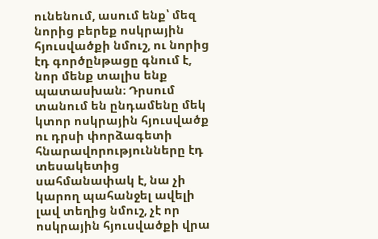ունենում, ասում ենք՝ մեզ նորից բերեք ոսկրային հյուսվածքի նմուշ, ու նորից էդ գործընթացը գնում է, նոր մենք տալիս ենք պատասխան։ Դրսում տանում են ընդամենը մեկ կտոր ոսկրային հյուսվածք ու դրսի փորձագետի հնարավորությունները էդ տեսակետից սահմանափակ է, նա չի կարող պահանջել ավելի լավ տեղից նմուշ, չէ որ ոսկրային հյուսվածքի վրա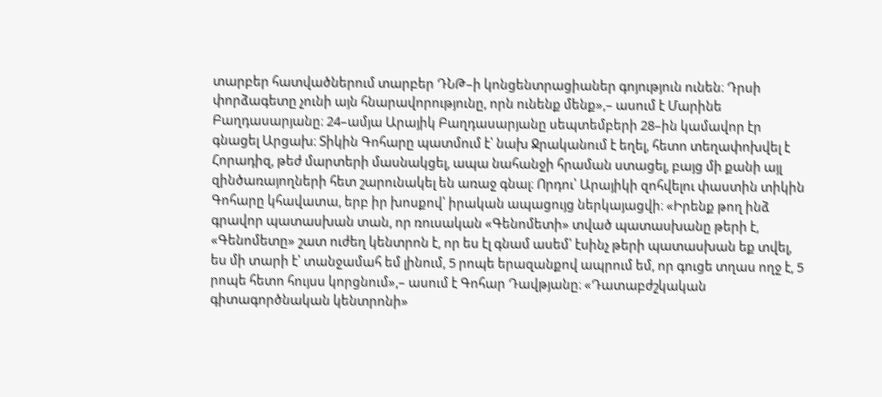տարբեր հատվածներում տարբեր ԴՆԹ–ի կոնցենտրացիաներ գոյություն ունեն։ Դրսի փորձագետը չունի այն հնարավորությունը, որն ունենք մենք»,– ասում է Մարինե Բաղդասարյանը։ 24–ամյա Արայիկ Բաղդասարյանը սեպտեմբերի 28–ին կամավոր էր գնացել Արցախ։ Տիկին Գոհարը պատմում է՝ նախ Ջրականում է եղել, հետո տեղափոխվել է Հորադիզ, թեժ մարտերի մասնակցել, ապա նահանջի հրաման ստացել, բայց մի քանի այլ զինծառայողների հետ շարունակել են առաջ գնալ։ Որդու՝ Արայիկի զոհվելու փաստին տիկին Գոհարը կհավատա, երբ իր խոսքով՝ իրական ապացույց ներկայացվի։ «Իրենք թող ինձ գրավոր պատասխան տան, որ ռուսական «Գենոմետի» տված պատասխանը թերի է, «Գենոմետը» շատ ուժեղ կենտրոն է, որ ես էլ գնամ ասեմ՝ էսինչ թերի պատասխան եք տվել, ես մի տարի է՝ տանջամահ եմ լինում, 5 րոպե երազանքով ապրում եմ, որ գուցե տղաս ողջ է, 5 րոպե հետո հույսս կորցնում»,– ասում է Գոհար Դավթյանը։ «Դատաբժշկական գիտագործնական կենտրոնի»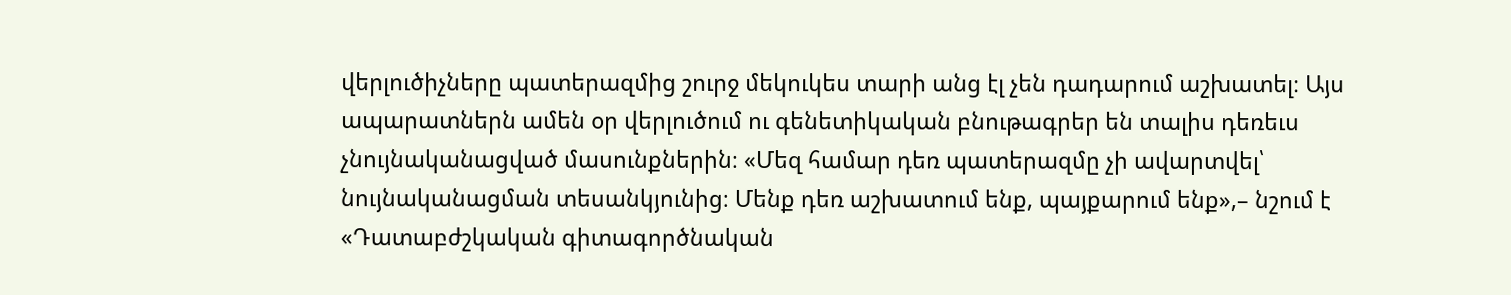վերլուծիչները պատերազմից շուրջ մեկուկես տարի անց էլ չեն դադարում աշխատել։ Այս ապարատներն ամեն օր վերլուծում ու գենետիկական բնութագրեր են տալիս դեռեւս չնույնականացված մասունքներին։ «Մեզ համար դեռ պատերազմը չի ավարտվել՝ նույնականացման տեսանկյունից։ Մենք դեռ աշխատում ենք, պայքարում ենք»,– նշում է «Դատաբժշկական գիտագործնական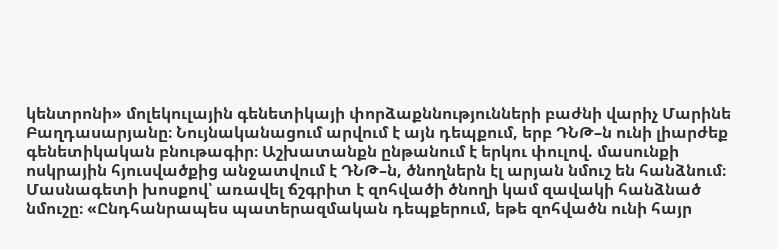կենտրոնի» մոլեկուլային գենետիկայի փորձաքննությունների բաժնի վարիչ Մարինե Բաղդասարյանը։ Նույնականացում արվում է այն դեպքում, երբ ԴՆԹ–ն ունի լիարժեք գենետիկական բնութագիր։ Աշխատանքն ընթանում է երկու փուլով. մասունքի ոսկրային հյուսվածքից անջատվում է ԴՆԹ–ն, ծնողներն էլ արյան նմուշ են հանձնում։ Մասնագետի խոսքով՝ առավել ճշգրիտ է զոհվածի ծնողի կամ զավակի հանձնած նմուշը։ «Ընդհանրապես պատերազմական դեպքերում, եթե զոհվածն ունի հայր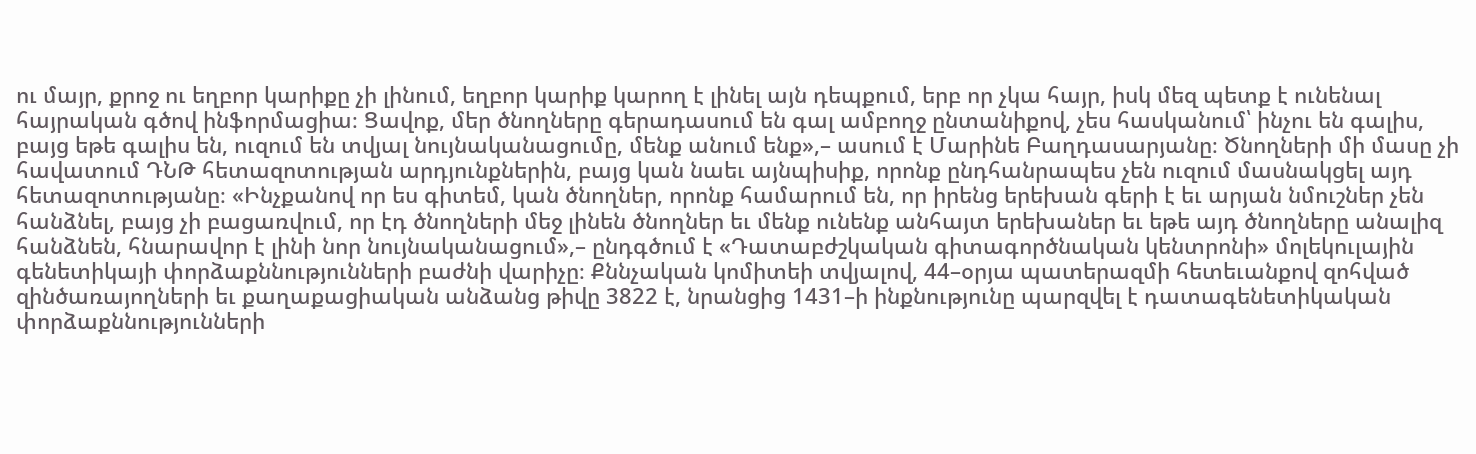ու մայր, քրոջ ու եղբոր կարիքը չի լինում, եղբոր կարիք կարող է լինել այն դեպքում, երբ որ չկա հայր, իսկ մեզ պետք է ունենալ հայրական գծով ինֆորմացիա։ Ցավոք, մեր ծնողները գերադասում են գալ ամբողջ ընտանիքով, չես հասկանում՝ ինչու են գալիս, բայց եթե գալիս են, ուզում են տվյալ նույնականացումը, մենք անում ենք»,– ասում է Մարինե Բաղդասարյանը։ Ծնողների մի մասը չի հավատում ԴՆԹ հետազոտության արդյունքներին, բայց կան նաեւ այնպիսիք, որոնք ընդհանրապես չեն ուզում մասնակցել այդ հետազոտությանը։ «Ինչքանով որ ես գիտեմ, կան ծնողներ, որոնք համարում են, որ իրենց երեխան գերի է եւ արյան նմուշներ չեն հանձնել, բայց չի բացառվում, որ էդ ծնողների մեջ լինեն ծնողներ եւ մենք ունենք անհայտ երեխաներ եւ եթե այդ ծնողները անալիզ հանձնեն, հնարավոր է լինի նոր նույնականացում»,– ընդգծում է «Դատաբժշկական գիտագործնական կենտրոնի» մոլեկուլային գենետիկայի փորձաքննությունների բաժնի վարիչը։ Քննչական կոմիտեի տվյալով, 44–օրյա պատերազմի հետեւանքով զոհված զինծառայողների եւ քաղաքացիական անձանց թիվը 3822 է, նրանցից 1431–ի ինքնությունը պարզվել է դատագենետիկական փորձաքննությունների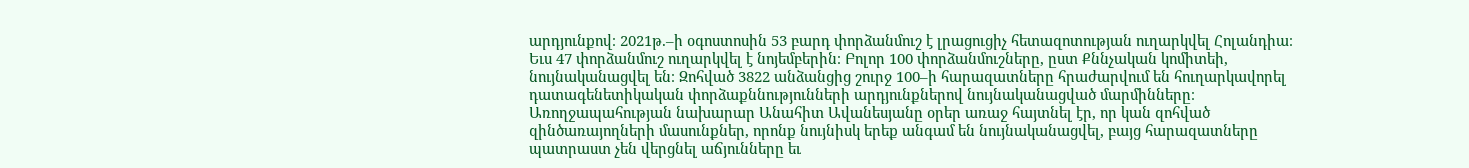արդյունքով։ 2021թ.–ի օգոստոսին 53 բարդ փորձանմուշ է լրացուցիչ հետազոտության ուղարկվել Հոլանդիա։ Եւս 47 փորձանմուշ ուղարկվել է նոյեմբերին։ Բոլոր 100 փորձանմուշները, ըստ Քննչական կոմիտեի, նույնականացվել են։ Զոհված 3822 անձանցից շուրջ 100–ի հարազատները հրաժարվում են հուղարկավորել դատագենետիկական փորձաքննությունների արդյունքներով նույնականացված մարմինները։ Առողջապահության նախարար Անահիտ Ավանեսյանը օրեր առաջ հայտնել էր, որ կան զոհված զինծառայողների մասունքներ, որոնք նույնիսկ երեք անգամ են նույնականացվել, բայց հարազատները պատրաստ չեն վերցնել աճյունները եւ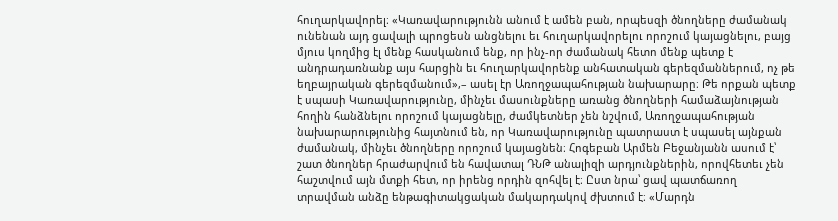հուղարկավորել։ «Կառավարությունն անում է ամեն բան, որպեսզի ծնողները ժամանակ ունենան այդ ցավալի պրոցեսն անցնելու եւ հուղարկավորելու որոշում կայացնելու, բայց մյուս կողմից էլ մենք հասկանում ենք, որ ինչ-որ ժամանակ հետո մենք պետք է անդրադառնանք այս հարցին եւ հուղարկավորենք անհատական գերեզմաններում, ոչ թե եղբայրական գերեզմանում»,– ասել էր Առողջապահության նախարարը։ Թե որքան պետք է սպասի Կառավարությունը, մինչեւ մասունքները առանց ծնողների համաձայնության հողին հանձնելու որոշում կայացնելը, ժամկետներ չեն նշվում, Առողջապահության նախարարությունից հայտնում են, որ Կառավարությունը պատրաստ է սպասել այնքան ժամանակ, մինչեւ ծնողները որոշում կայացնեն։ Հոգեբան Արմեն Բեջանյանն ասում է՝ շատ ծնողներ հրաժարվում են հավատալ ԴՆԹ անալիզի արդյունքներին, որովհետեւ չեն հաշտվում այն մտքի հետ, որ իրենց որդին զոհվել է։ Ըստ նրա՝ ցավ պատճառող տրավման անձը ենթագիտակցական մակարդակով ժխտում է։ «Մարդն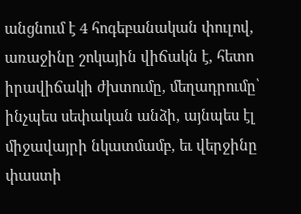անցնում է 4 հոգեբանական փուլով, առաջինը շոկային վիճակն է, հետո իրավիճակի ժխտումը, մեղադրումը՝ ինչպես սեփական անձի, այնպես էլ միջավայրի նկատմամբ, եւ վերջինը փաստի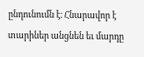ընդունումն է։ Հնարավոր է տարիներ անցնեն եւ մարդը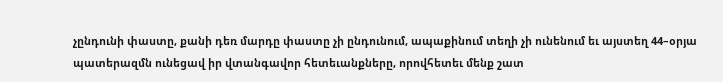չընդունի փաստը, քանի դեռ մարդը փաստը չի ընդունում, ապաքինում տեղի չի ունենում եւ այստեղ 44–օրյա պատերազմն ունեցավ իր վտանգավոր հետեւանքները, որովհետեւ մենք շատ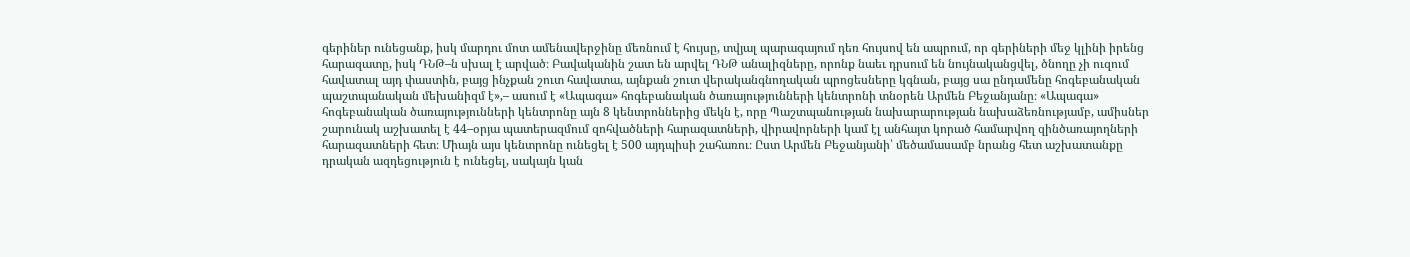գերիներ ունեցանք, իսկ մարդու մոտ ամենավերջինը մեռնում է հույսը, տվյալ պարագայում դեռ հույսով են ապրում, որ գերիների մեջ կլինի իրենց հարազատը, իսկ ԴՆԹ–ն սխալ է արված։ Բավականին շատ են արվել ԴՆԹ անալիզները, որոնք նաեւ դրսում են նույնականցվել, ծնողը չի ուզում հավատալ այդ փաստին, բայց ինչքան շուտ հավատա, այնքան շուտ վերականգնողական պրոցեսները կգնան, բայց սա ընդամենը հոգեբանական պաշտպանական մեխանիզմ է»,– ասում է «Ապագա» հոգեբանական ծառայությունների կենտրոնի տնօրեն Արմեն Բեջանյանը։ «Ապագա» հոգեբանական ծառայությունների կենտրոնը այն 8 կենտրոններից մեկն է, որը Պաշտպանության նախարարության նախաձեռնությամբ, ամիսներ շարունակ աշխատել է 44–օրյա պատերազմում զոհվածների հարազատների, վիրավորների կամ էլ անհայտ կորած համարվող զինծառայողների հարազատների հետ։ Միայն այս կենտրոնը ունեցել է 500 այդպիսի շահառու։ Ըստ Արմեն Բեջանյանի՝ մեծամասամբ նրանց հետ աշխատանքը դրական ազդեցություն է ունեցել, սակայն կան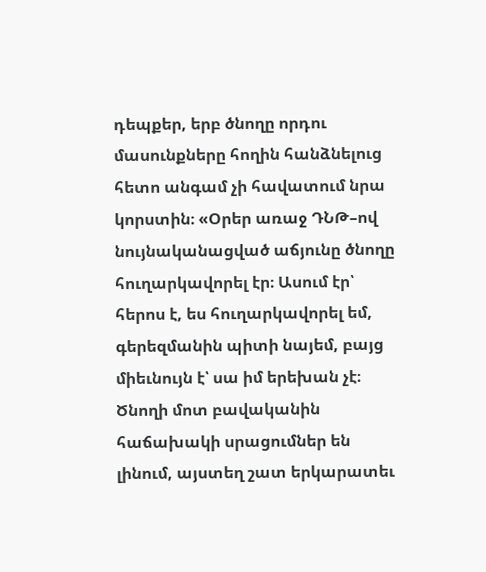դեպքեր, երբ ծնողը որդու մասունքները հողին հանձնելուց հետո անգամ չի հավատում նրա կորստին։ «Օրեր առաջ ԴՆԹ–ով նույնականացված աճյունը ծնողը հուղարկավորել էր։ Ասում էր՝ հերոս է, ես հուղարկավորել եմ, գերեզմանին պիտի նայեմ, բայց միեւնույն է՝ սա իմ երեխան չէ։ Ծնողի մոտ բավականին հաճախակի սրացումներ են լինում, այստեղ շատ երկարատեւ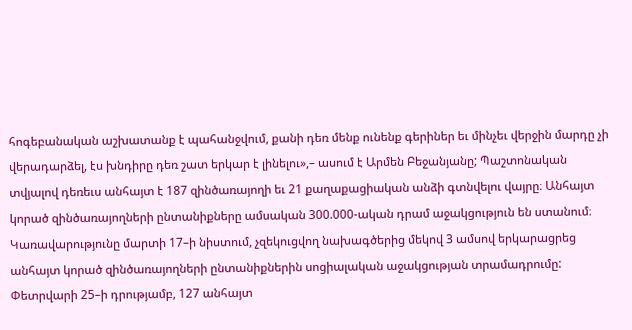հոգեբանական աշխատանք է պահանջվում, քանի դեռ մենք ունենք գերիներ եւ մինչեւ վերջին մարդը չի վերադարձել, էս խնդիրը դեռ շատ երկար է լինելու»,– ասում է Արմեն Բեջանյանը; Պաշտոնական տվյալով դեռեւս անհայտ է 187 զինծառայողի եւ 21 քաղաքացիական անձի գտնվելու վայրը։ Անհայտ կորած զինծառայողների ընտանիքները ամսական 300.000-ական դրամ աջակցություն են ստանում։ Կառավարությունը մարտի 17–ի նիստում, չզեկուցվող նախագծերից մեկով 3 ամսով երկարացրեց անհայտ կորած զինծառայողների ընտանիքներին սոցիալական աջակցության տրամադրումը: Փետրվարի 25–ի դրությամբ, 127 անհայտ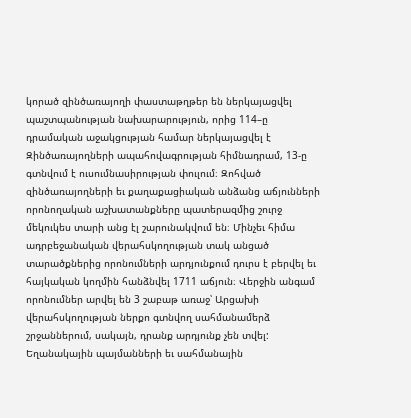կորած զինծառայողի փաստաթղթեր են ներկայացվել պաշտպանության նախարարություն, որից 114–ը դրամական աջակցության համար ներկայացվել է Զինծառայողների ապահովագրության հիմնադրամ, 13-ը գտնվում է ուսումնասիրության փուլում։ Զոհված զինծառայողների եւ քաղաքացիական անձանց աճյունների որոնողական աշխատանքները պատերազմից շուրջ մեկուկես տարի անց էլ շարունակվում են։ Մինչեւ հիմա ադրբեջանական վերահսկողության տակ անցած տարածքներից որոնումների արդյունքում դուրս է բերվել եւ հայկական կողմին հանձնվել 1711 աճյուն։ Վերջին անգամ որոնումներ արվել են 3 շաբաթ առաջ՝ Արցախի վերահսկողության ներքո գտնվող սահմանամերձ շրջաններում, սակայն, դրանք արդյունք չեն տվել: Եղանակային պայմանների եւ սահմանային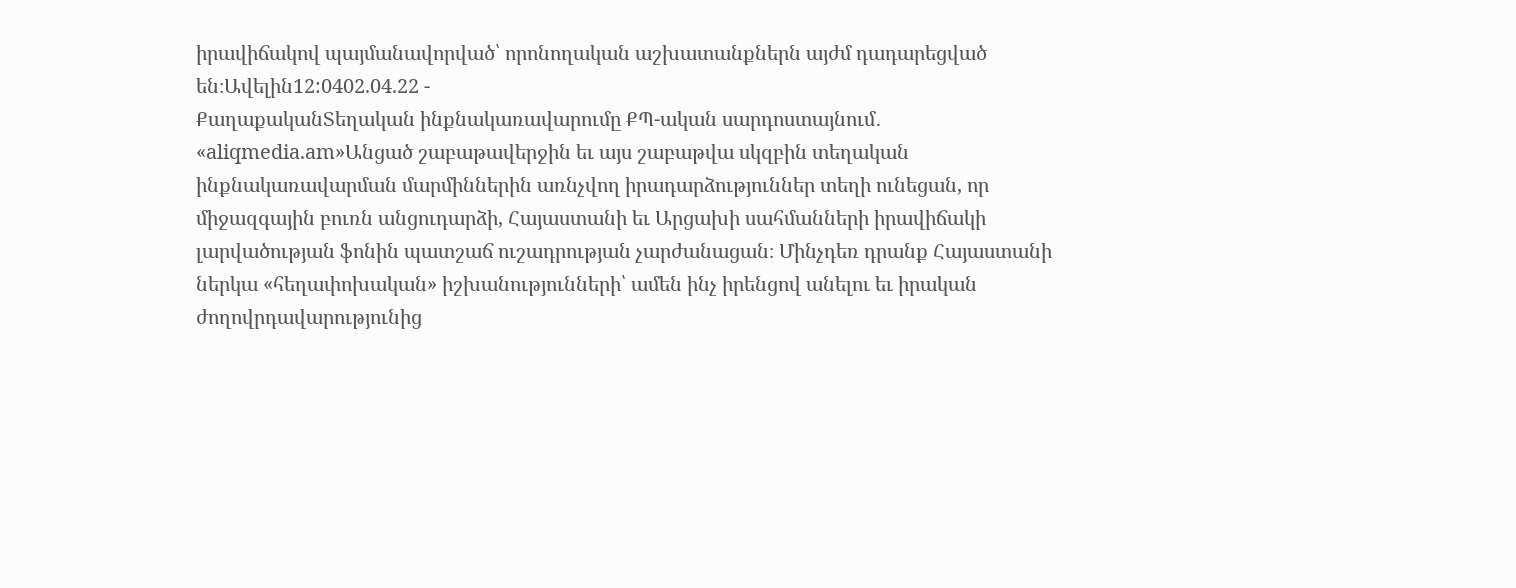իրավիճակով պայմանավորված՝ որոնողական աշխատանքներն այժմ դադարեցված են։Ավելին12:0402.04.22 -
ՔաղաքականՏեղական ինքնակառավարումը ՔՊ-ական սարդոստայնում․ «aliqmedia.am»Անցած շաբաթավերջին եւ այս շաբաթվա սկզբին տեղական ինքնակառավարման մարմիններին առնչվող իրադարձություններ տեղի ունեցան, որ միջազգային բուռն անցուդարձի, Հայաստանի եւ Արցախի սահմանների իրավիճակի լարվածության ֆոնին պատշաճ ուշադրության չարժանացան։ Մինչդեռ դրանք Հայաստանի ներկա «հեղափոխական» իշխանությունների՝ ամեն ինչ իրենցով անելու եւ իրական ժողովրդավարությունից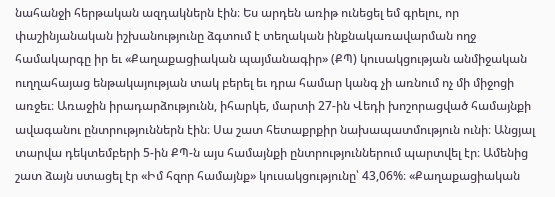նահանջի հերթական ազդակներն էին։ Ես արդեն առիթ ունեցել եմ գրելու, որ փաշինյանական իշխանությունը ձգտում է տեղական ինքնակառավարման ողջ համակարգը իր եւ «Քաղաքացիական պայմանագիր» (ՔՊ) կուսակցության անմիջական ուղղահայաց ենթակայության տակ բերել եւ դրա համար կանգ չի առնում ոչ մի միջոցի առջեւ։ Առաջին իրադարձությունն, իհարկե, մարտի 27-ին Վեդի խոշորացված համայնքի ավագանու ընտրություններն էին։ Սա շատ հետաքրքիր նախապատմություն ունի։ Անցյալ տարվա դեկտեմբերի 5-ին ՔՊ-ն այս համայնքի ընտրություններում պարտվել էր։ Ամենից շատ ձայն ստացել էր «Իմ հզոր համայնք» կուսակցությունը՝ 43,06%։ «Քաղաքացիական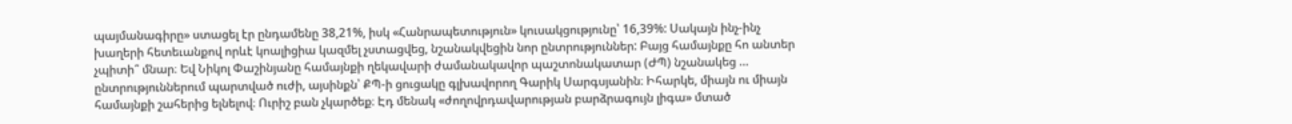պայմանագիրը» ստացել էր ընդամենը 38,21%, իսկ «Հանրապետություն» կուսակցությունը՝ 16,39%: Սակայն ինչ-ինչ խաղերի հետեւանքով որևէ կոալիցիա կազմել չստացվեց, նշանակվեցին նոր ընտրություններ: Բայց համայնքը հո անտեր չպիտի՞ մնար։ Եվ Նիկոլ Փաշինյանը համայնքի ղեկավարի ժամանակավոր պաշտոնակատար (ԺՊ) նշանակեց … ընտրություններում պարտված ուժի, այսինքն՝ ՔՊ-ի ցուցակը գլխավորող Գարիկ Սարգսյանին։ Իհարկե, միայն ու միայն համայնքի շահերից ելնելով։ Ուրիշ բան չկարծեք։ Էդ մենակ «ժողովրդավարության բարձրագույն լիգա» մտած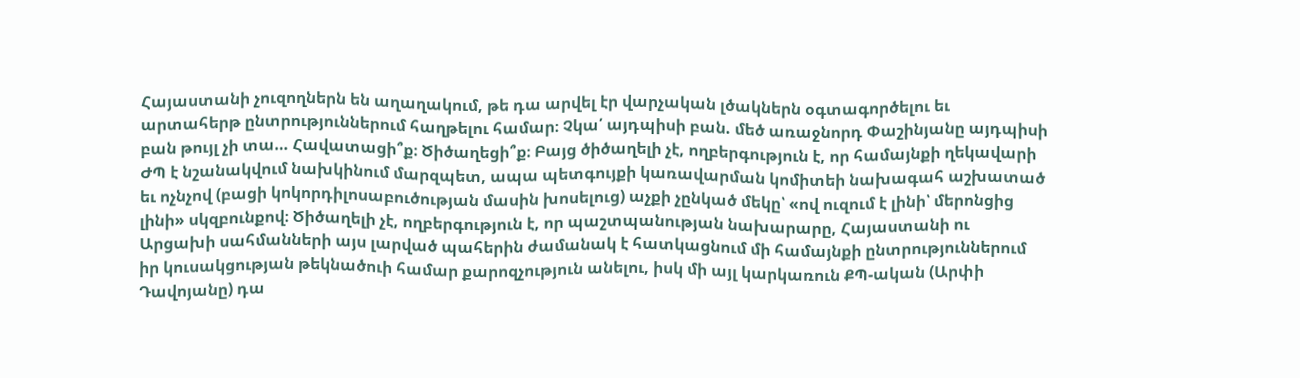Հայաստանի չուզողներն են աղաղակում, թե դա արվել էր վարչական լծակներն օգտագործելու եւ արտահերթ ընտրություններում հաղթելու համար։ Չկա՛ այդպիսի բան. մեծ առաջնորդ Փաշինյանը այդպիսի բան թույլ չի տա… Հավատացի՞ք։ Ծիծաղեցի՞ք։ Բայց ծիծաղելի չէ, ողբերգություն է, որ համայնքի ղեկավարի ԺՊ է նշանակվում նախկինում մարզպետ, ապա պետգույքի կառավարման կոմիտեի նախագահ աշխատած եւ ոչնչով (բացի կոկորդիլոսաբուծության մասին խոսելուց) աչքի չընկած մեկը՝ «ով ուզում է լինի՝ մերոնցից լինի» սկզբունքով։ Ծիծաղելի չէ, ողբերգություն է, որ պաշտպանության նախարարը, Հայաստանի ու Արցախի սահմանների այս լարված պահերին ժամանակ է հատկացնում մի համայնքի ընտրություններում իր կուսակցության թեկնածուի համար քարոզչություն անելու, իսկ մի այլ կարկառուն ՔՊ-ական (Արփի Դավոյանը) դա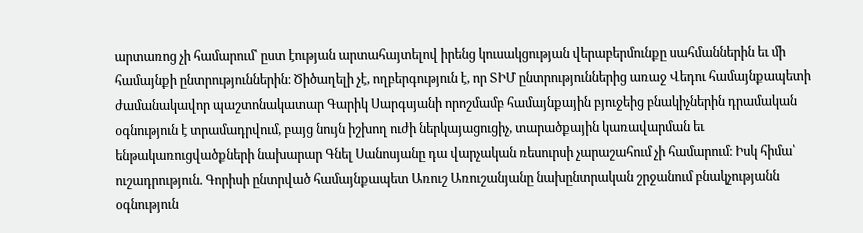արտառոց չի համարում՝ ըստ էության արտահայտելով իրենց կուսակցության վերաբերմունքը սահմաններին եւ մի համայնքի ընտրություններին։ Ծիծաղելի չէ, ողբերգություն է, որ ՏԻՄ ընտրություններից առաջ Վեդու համայնքապետի ժամանակավոր պաշտոնակատար Գարիկ Սարգսյանի որոշմամբ համայնքային բյուջեից բնակիչներին դրամական օգնություն է տրամադրվում, բայց նույն իշխող ուժի ներկայացուցիչ, տարածքային կառավարման եւ ենթակառուցվածքների նախարար Գնել Սանոսյանը դա վարչական ռեսուրսի չարաշահում չի համարում։ Իսկ հիմա՝ ուշադրություն. Գորիսի ընտրված համայնքապետ Առուշ Առուշանյանը նախընտրական շրջանում բնակչությանն օգնություն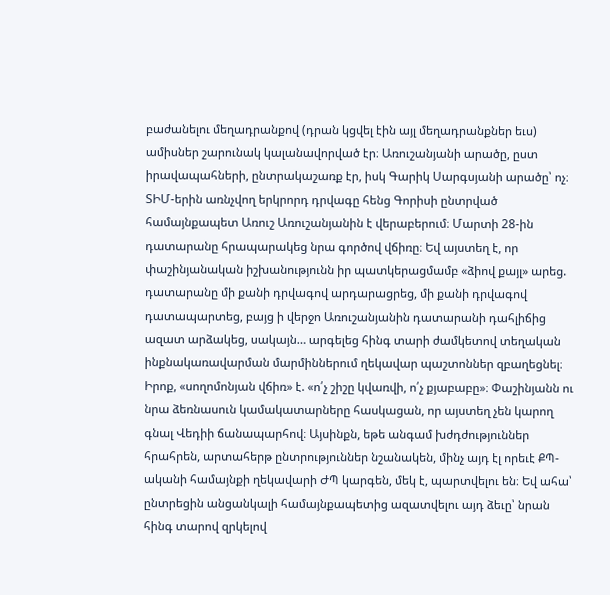բաժանելու մեղադրանքով (դրան կցվել էին այլ մեղադրանքներ եւս) ամիսներ շարունակ կալանավորված էր։ Առուշանյանի արածը, ըստ իրավապահների, ընտրակաշառք էր, իսկ Գարիկ Սարգսյանի արածը՝ ոչ։ ՏԻՄ-երին առնչվող երկրորդ դրվագը հենց Գորիսի ընտրված համայնքապետ Առուշ Առուշանյանին է վերաբերում։ Մարտի 28-ին դատարանը հրապարակեց նրա գործով վճիռը։ Եվ այստեղ է, որ փաշինյանական իշխանությունն իր պատկերացմամբ «ձիով քայլ» արեց. դատարանը մի քանի դրվագով արդարացրեց, մի քանի դրվագով դատապարտեց, բայց ի վերջո Առուշանյանին դատարանի դահլիճից ազատ արձակեց, սակայն… արգելեց հինգ տարի ժամկետով տեղական ինքնակառավարման մարմիններում ղեկավար պաշտոններ զբաղեցնել։ Իրոք, «սողոմոնյան վճիռ» է. «ո՛չ շիշը կվառվի, ո՛չ քյաբաբը»։ Փաշինյանն ու նրա ձեռնասուն կամակատարները հասկացան, որ այստեղ չեն կարող գնալ Վեդիի ճանապարհով։ Այսինքն, եթե անգամ խժդժություններ հրահրեն, արտահերթ ընտրություններ նշանակեն, մինչ այդ էլ որեւէ ՔՊ-ականի համայնքի ղեկավարի ԺՊ կարգեն, մեկ է, պարտվելու են։ Եվ ահա՝ ընտրեցին անցանկալի համայնքապետից ազատվելու այդ ձեւը՝ նրան հինգ տարով զրկելով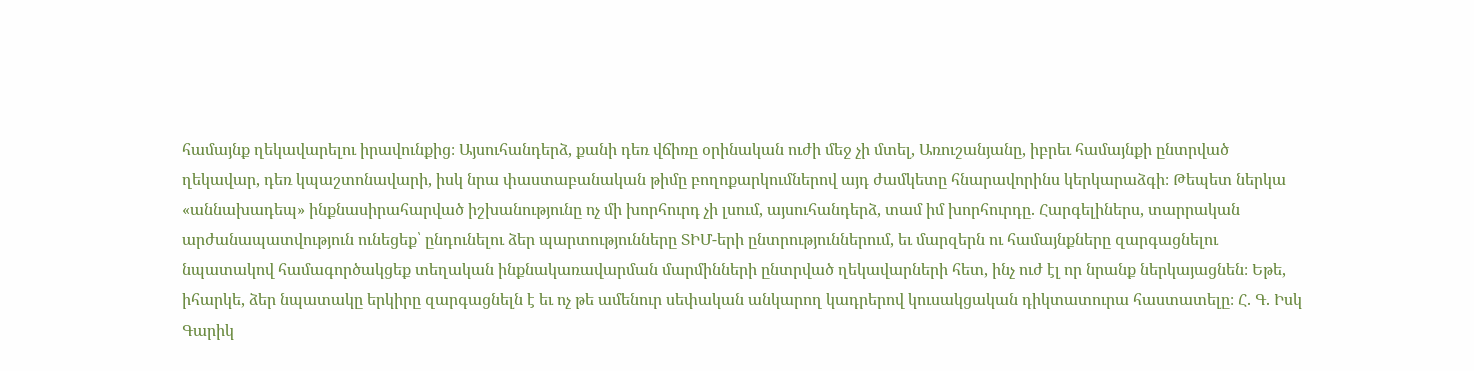համայնք ղեկավարելու իրավունքից։ Այսուհանդերձ, քանի դեռ վճիռը օրինական ուժի մեջ չի մտել, Առուշանյանը, իբրեւ համայնքի ընտրված ղեկավար, դեռ կպաշտոնավարի, իսկ նրա փաստաբանական թիմը բողոքարկումներով այդ ժամկետը հնարավորինս կերկարաձգի։ Թեպետ ներկա «աննախադեպ» ինքնասիրահարված իշխանությունը ոչ մի խորհուրդ չի լսում, այսուհանդերձ, տամ իմ խորհուրդը. Հարգելիներս, տարրական արժանապատվություն ունեցեք՝ ընդունելու ձեր պարտությունները ՏԻՄ-երի ընտրություններում, եւ մարզերն ու համայնքները զարգացնելու նպատակով համագործակցեք տեղական ինքնակառավարման մարմինների ընտրված ղեկավարների հետ, ինչ ուժ էլ որ նրանք ներկայացնեն։ Եթե, իհարկե, ձեր նպատակը երկիրը զարգացնելն է եւ ոչ թե ամենուր սեփական անկարող կադրերով կուսակցական դիկտատուրա հաստատելը։ Հ. Գ. Իսկ Գարիկ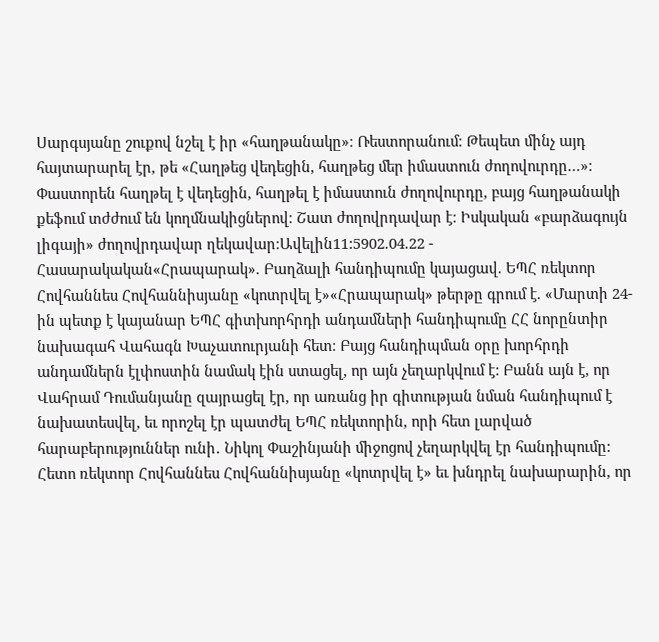Սարգսյանը շուքով նշել է իր «հաղթանակը»։ Ռեստորանում։ Թեպետ մինչ այդ հայտարարել էր, թե «Հաղթեց վեդեցին, հաղթեց մեր իմաստուն ժողովուրդը…»։ Փաստորեն հաղթել է վեդեցին, հաղթել է իմաստուն ժողովուրդը, բայց հաղթանակի քեֆում տժժում են կողմնակիցներով։ Շատ ժողովրդավար է։ Իսկական «բարձագույն լիգայի» ժողովրդավար ղեկավար։Ավելին11:5902.04.22 -
Հասարակական«Հրապարակ». Բաղձալի հանդիպումը կայացավ. ԵՊՀ ռեկտոր Հովհաննես Հովհաննիսյանը «կոտրվել է»«Հրապարակ» թերթը գրում է. «Մարտի 24-ին պետք է կայանար ԵՊՀ գիտխորհրդի անդամների հանդիպումը ՀՀ նորընտիր նախագահ Վահագն Խաչատուրյանի հետ։ Բայց հանդիպման օրը խորհրդի անդամներն էլփոստին նամակ էին ստացել, որ այն չեղարկվում է: Բանն այն է, որ Վահրամ Դումանյանը զայրացել էր, որ առանց իր գիտության նման հանդիպում է նախատեսվել, եւ որոշել էր պատժել ԵՊՀ ռեկտորին, որի հետ լարված հարաբերություններ ունի․ Նիկոլ Փաշինյանի միջոցով չեղարկվել էր հանդիպումը: Հետո ռեկտոր Հովհաննես Հովհաննիսյանը «կոտրվել է» եւ խնդրել նախարարին, որ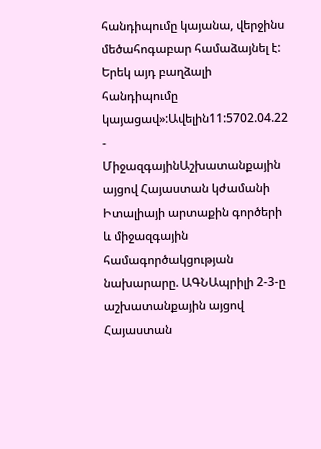հանդիպումը կայանա, վերջինս մեծահոգաբար համաձայնել է: Երեկ այդ բաղձալի հանդիպումը կայացավ»:Ավելին11:5702.04.22 -
ՄիջազգայինԱշխատանքային այցով Հայաստան կժամանի Իտալիայի արտաքին գործերի և միջազգային համագործակցության նախարարը. ԱԳՆԱպրիլի 2-3-ը աշխատանքային այցով Հայաստան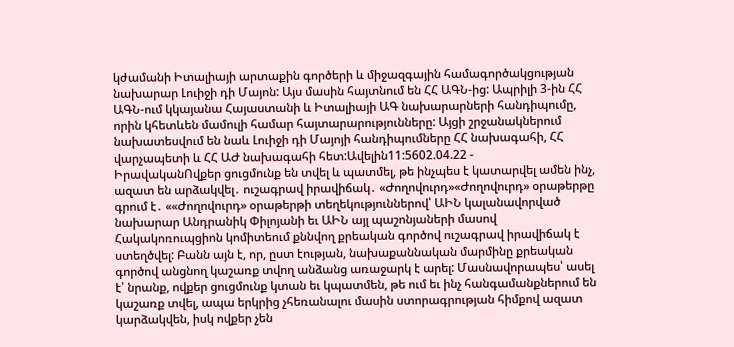կժամանի Իտալիայի արտաքին գործերի և միջազգային համագործակցության նախարար Լուիջի դի Մայոն: Այս մասին հայտնում են ՀՀ ԱԳՆ-ից: Ապրիլի 3-ին ՀՀ ԱԳՆ-ում կկայանա Հայաստանի և Իտալիայի ԱԳ նախարարների հանդիպումը, որին կհետևեն մամուլի համար հայտարարությունները: Այցի շրջանակներում նախատեսվում են նաև Լուիջի դի Մայոյի հանդիպումները ՀՀ նախագահի, ՀՀ վարչապետի և ՀՀ ԱԺ նախագահի հետ:Ավելին11:5602.04.22 -
ԻրավականՈվքեր ցուցմունք են տվել և պատմել, թե ինչպես է կատարվել ամեն ինչ, ազատ են արձակվել․ ուշագրավ իրավիճակ․ «Ժողովուրդ»«Ժողովուրդ» օրաթերթը գրում է․ ««Ժողովուրդ» օրաթերթի տեղեկություններով՝ ԱԻՆ կալանավորված նախարար Անդրանիկ Փիլոյանի եւ ԱԻՆ այլ պաշոնյաների մասով Հակակոռուպցիոն կոմիտեում քննվող քրեական գործով ուշագրավ իրավիճակ է ստեղծվել: Բանն այն է, որ, ըստ էության, նախաքաննական մարմինը քրեական գործով անցնող կաշառք տվող անձանց առաջարկ է արել: Մասնավորապես՝ ասել է՝ նրանք, ովքեր ցուցմունք կտան եւ կպատմեն, թե ում եւ ինչ հանգամանքներում են կաշառք տվել, ապա երկրից չհեռանալու մասին ստորագրության հիմքով ազատ կարձակվեն, իսկ ովքեր չեն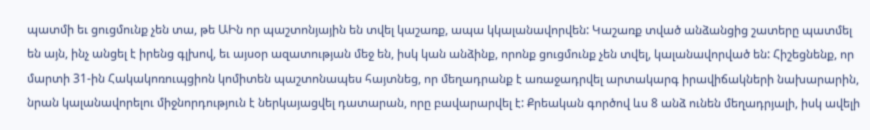պատմի եւ ցուցմունք չեն տա, թե ԱԻն որ պաշտոնյային են տվել կաշառք, ապա կկալանավորվեն: Կաշառք տված անձանցից շատերը պատմել են այն, ինչ անցել է իրենց գլխով, եւ այսօր ազատության մեջ են, իսկ կան անձինք, որոնք ցուցմունք չեն տվել, կալանավորված են: Հիշեցնենք, որ մարտի 31-ին Հակակոռուպցիոն կոմիտեն պաշտոնապես հայտնեց, որ մեղադրանք է առաջադրվել արտակարգ իրավիճակների նախարարին, նրան կալանավորելու միջնորդություն է ներկայացվել դատարան, որը բավարարվել է: Քրեական գործով ևս 8 անձ ունեն մեղադրյալի, իսկ ավելի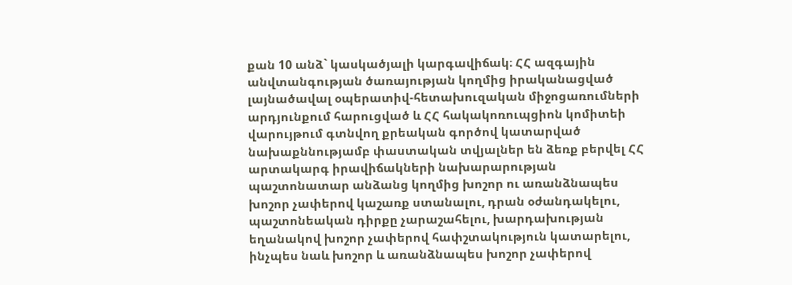քան 10 անձ` կասկածյալի կարգավիճակ։ ՀՀ ազգային անվտանգության ծառայության կողմից իրականացված լայնածավալ օպերատիվ-հետախուզական միջոցառումների արդյունքում հարուցված և ՀՀ հակակոռուպցիոն կոմիտեի վարույթում գտնվող քրեական գործով կատարված նախաքննությամբ փաստական տվյալներ են ձեռք բերվել ՀՀ արտակարգ իրավիճակների նախարարության պաշտոնատար անձանց կողմից խոշոր ու առանձնապես խոշոր չափերով կաշառք ստանալու, դրան օժանդակելու, պաշտոնեական դիրքը չարաշահելու, խարդախության եղանակով խոշոր չափերով հափշտակություն կատարելու, ինչպես նաև խոշոր և առանձնապես խոշոր չափերով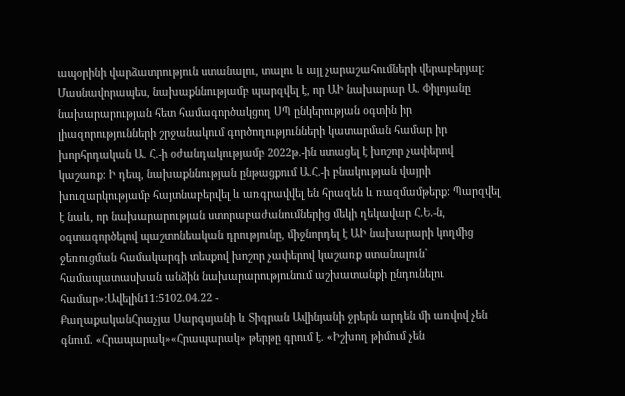ապօրինի վարձատրություն ստանալու, տալու և այլ չարաշահումների վերաբերյալ: Մասնավորապես, նախաքննությամբ պարզվել է, որ ԱԻ նախարար Ա. Փիլոյանը նախարարության հետ համագործակցող ՍՊ ընկերության օգտին իր լիազորությունների շրջանակում գործողությունների կատարման համար իր խորհրդական Ա. Հ.-ի օժանդակությամբ 2022թ.-ին ստացել է խոշոր չափերով կաշառք: Ի դեպ, նախաքննության ընթացքում Ա.Հ.-ի բնակության վայրի խուզարկությամբ հայտնաբերվել և առգրավվել են հրազեն և ռազմամթերք: Պարզվել է նաև, որ նախարարության ստորաբաժանումներից մեկի ղեկավար Հ.Ե.-ն, օգտագործելով պաշտոնեական դրությունը, միջնորդել է ԱԻ նախարարի կողմից ջեռուցման համակարգի տեսքով խոշոր չափերով կաշառք ստանալուն` համապատասխան անձին նախարարությունում աշխատանքի ընդունելու համար»:Ավելին11:5102.04.22 -
ՔաղաքականՀրաչյա Սարգսյանի և Տիգրան Ավինյանի ջրերն արդեն մի առվով չեն գնում. «Հրապարակ»«Հրապարակ» թերթը գրում է. «Իշխող թիմում չեն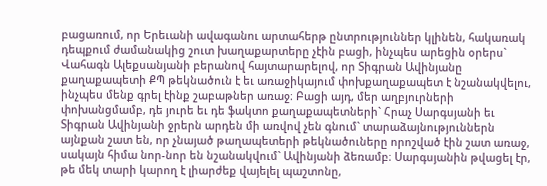բացառում, որ Երեւանի ավագանու արտահերթ ընտրություններ կլինեն, հակառակ դեպքում ժամանակից շուտ խաղաքարտերը չէին բացի, ինչպես արեցին օրերս` Վահագն Ալեքսանյանի բերանով հայտարարելով, որ Տիգրան Ավինյանը քաղաքապետի ՔՊ թեկնածուն է եւ առաջիկայում փոխքաղաքապետ է նշանակվելու, ինչպես մենք գրել էինք շաբաթներ առաջ։ Բացի այդ, մեր աղբյուրների փոխանցմամբ, դե յուրե եւ դե ֆակտո քաղաքապետների` Հրաչ Սարգսյանի եւ Տիգրան Ավինյանի ջրերն արդեն մի առվով չեն գնում` տարաձայնություններն այնքան շատ են, որ չնայած թաղապետերի թեկնածուները որոշված էին շատ առաջ, սակայն հիմա նոր-նոր են նշանակվում` Ավինյանի ձեռամբ։ Սարգսյանին թվացել էր, թե մեկ տարի կարող է լիարժեք վայելել պաշտոնը,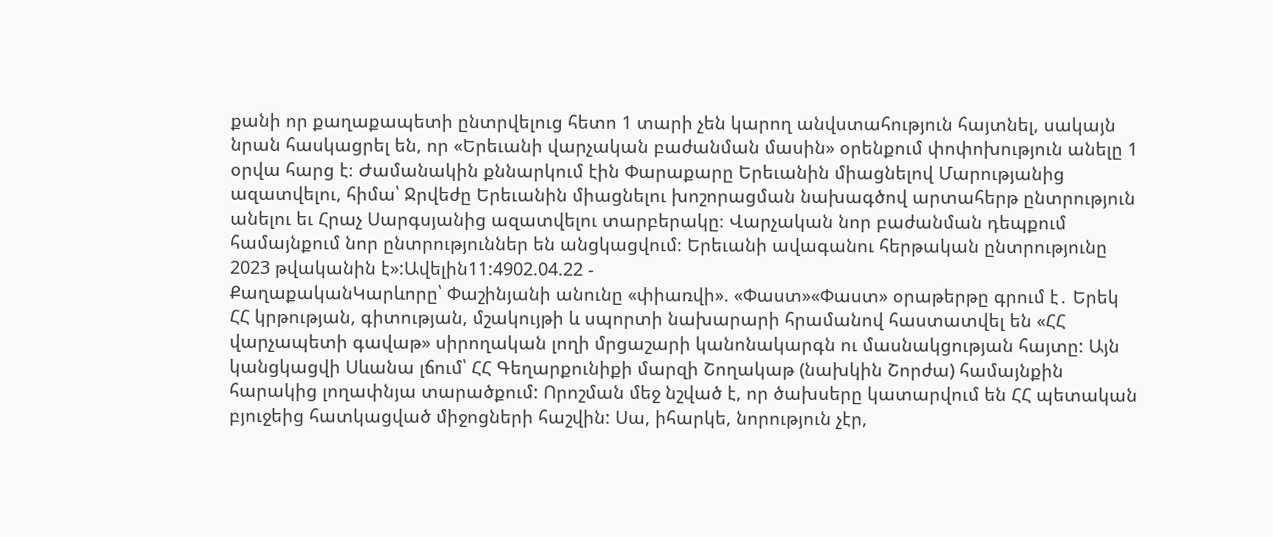քանի որ քաղաքապետի ընտրվելուց հետո 1 տարի չեն կարող անվստահություն հայտնել, սակայն նրան հասկացրել են, որ «Երեւանի վարչական բաժանման մասին» օրենքում փոփոխություն անելը 1 օրվա հարց է։ Ժամանակին քննարկում էին Փարաքարը Երեւանին միացնելով Մարությանից ազատվելու, հիմա՝ Ջրվեժը Երեւանին միացնելու խոշորացման նախագծով արտահերթ ընտրություն անելու եւ Հրաչ Սարգսյանից ազատվելու տարբերակը։ Վարչական նոր բաժանման դեպքում համայնքում նոր ընտրություններ են անցկացվում։ Երեւանի ավագանու հերթական ընտրությունը 2023 թվականին է»:Ավելին11:4902.04.22 -
ՔաղաքականԿարևորը՝ Փաշինյանի անունը «փիառվի». «Փաստ»«Փաստ» օրաթերթը գրում է․ Երեկ ՀՀ կրթության, գիտության, մշակույթի և սպորտի նախարարի հրամանով հաստատվել են «ՀՀ վարչապետի գավաթ» սիրողական լողի մրցաշարի կանոնակարգն ու մասնակցության հայտը: Այն կանցկացվի Սևանա լճում՝ ՀՀ Գեղարքունիքի մարզի Շողակաթ (նախկին Շորժա) համայնքին հարակից լողափնյա տարածքում: Որոշման մեջ նշված է, որ ծախսերը կատարվում են ՀՀ պետական բյուջեից հատկացված միջոցների հաշվին: Սա, իհարկե, նորություն չէր,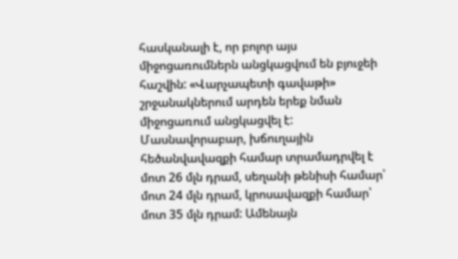հասկանալի է, որ բոլոր այս միջոցառումներն անցկացվում են բյուջեի հաշվին: «Վարչապետի գավաթի» շրջանակներում արդեն երեք նման միջոցառում անցկացվել է: Մասնավորաբար, խճուղային հեծանվավազքի համար տրամադրվել է մոտ 26 մլն դրամ, սեղանի թենիսի համար՝ մոտ 24 մլն դրամ, կրոսավազքի համար՝ մոտ 35 մլն դրամ: Ամենայն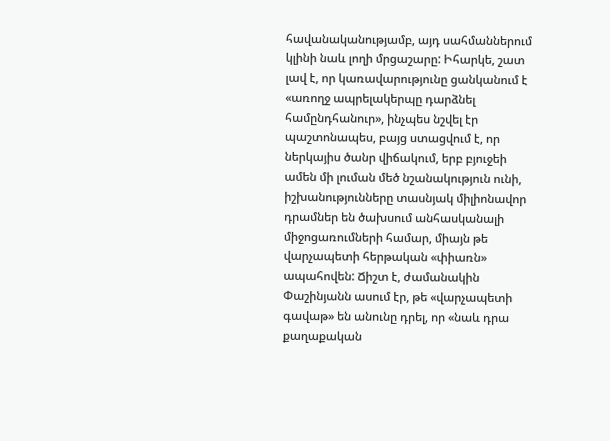հավանականությամբ, այդ սահմաններում կլինի նաև լողի մրցաշարը: Իհարկե, շատ լավ է, որ կառավարությունը ցանկանում է «առողջ ապրելակերպը դարձնել համընդհանուր», ինչպես նշվել էր պաշտոնապես, բայց ստացվում է, որ ներկայիս ծանր վիճակում, երբ բյուջեի ամեն մի լուման մեծ նշանակություն ունի, իշխանությունները տասնյակ միլիոնավոր դրամներ են ծախսում անհասկանալի միջոցառումների համար, միայն թե վարչապետի հերթական «փիառն» ապահովեն: Ճիշտ է, ժամանակին Փաշինյանն ասում էր, թե «վարչապետի գավաթ» են անունը դրել, որ «նաև դրա քաղաքական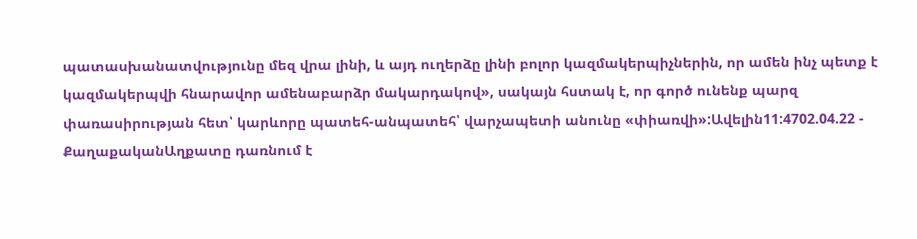պատասխանատվությունը մեզ վրա լինի, և այդ ուղերձը լինի բոլոր կազմակերպիչներին, որ ամեն ինչ պետք է կազմակերպվի հնարավոր ամենաբարձր մակարդակով», սակայն հստակ է, որ գործ ունենք պարզ փառասիրության հետ՝ կարևորը պատեհ-անպատեհ՝ վարչապետի անունը «փիառվի»:Ավելին11:4702.04.22 -
ՔաղաքականԱղքատը դառնում է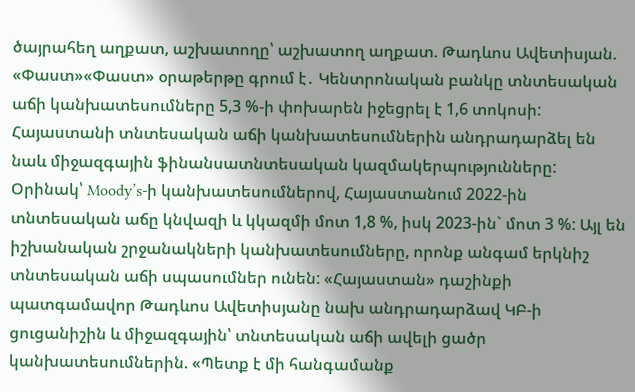ծայրահեղ աղքատ, աշխատողը՝ աշխատող աղքատ. Թադևոս Ավետիսյան. «Փաստ»«Փաստ» օրաթերթը գրում է․ Կենտրոնական բանկը տնտեսական աճի կանխատեսումները 5,3 %-ի փոխարեն իջեցրել է 1,6 տոկոսի: Հայաստանի տնտեսական աճի կանխատեսումներին անդրադարձել են նաև միջազգային ֆինանսատնտեսական կազմակերպությունները: Օրինակ՝ Moody’s-ի կանխատեսումներով, Հայաստանում 2022-ին տնտեսական աճը կնվազի և կկազմի մոտ 1,8 %, իսկ 2023-ին` մոտ 3 %: Այլ են իշխանական շրջանակների կանխատեսումները, որոնք անգամ երկնիշ տնտեսական աճի սպասումներ ունեն: «Հայաստան» դաշինքի պատգամավոր Թադևոս Ավետիսյանը նախ անդրադարձավ ԿԲ-ի ցուցանիշին և միջազգային՝ տնտեսական աճի ավելի ցածր կանխատեսումներին. «Պետք է մի հանգամանք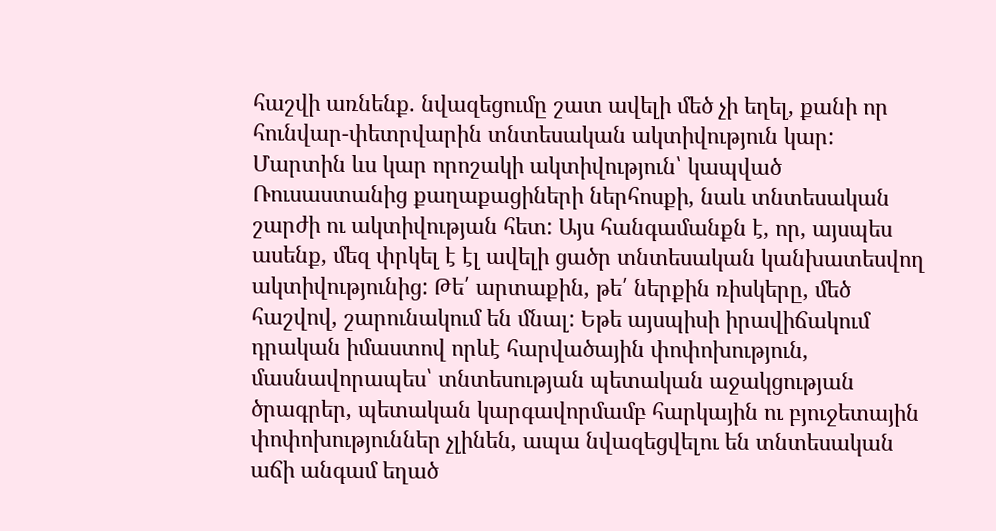հաշվի առնենք. նվազեցումը շատ ավելի մեծ չի եղել, քանի որ հունվար-փետրվարին տնտեսական ակտիվություն կար: Մարտին ևս կար որոշակի ակտիվություն՝ կապված Ռուսաստանից քաղաքացիների ներհոսքի, նաև տնտեսական շարժի ու ակտիվության հետ: Այս հանգամանքն է, որ, այսպես ասենք, մեզ փրկել է էլ ավելի ցածր տնտեսական կանխատեսվող ակտիվությունից: Թե՛ արտաքին, թե՛ ներքին ռիսկերը, մեծ հաշվով, շարունակում են մնալ: Եթե այսպիսի իրավիճակում դրական իմաստով որևէ հարվածային փոփոխություն, մասնավորապես՝ տնտեսության պետական աջակցության ծրագրեր, պետական կարգավորմամբ հարկային ու բյուջետային փոփոխություններ չլինեն, ապա նվազեցվելու են տնտեսական աճի անգամ եղած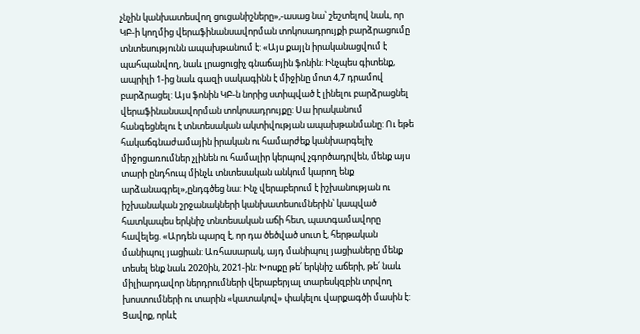չնչին կանխատեսվող ցուցանիշները»,-ասաց նա՝ շեշտելով նաև, որ ԿԲ-ի կողմից վերաֆինանսավորման տոկոսադրույքի բարձրացումը տնտեսությունն ապախթանում է: «Այս քայլն իրականացվում է պահպանվող, նաև լրացուցիչ գնաճային ֆոնին: Ինչպես գիտենք, ապրիլի 1-ից նաև գազի սակագինն է միջինը մոտ 4,7 դրամով բարձրացել: Այս ֆոնին ԿԲ-ն նորից ստիպված է լինելու բարձրացնել վերաֆինանսավորման տոկոսադրույքը: Սա իրականում հանգեցնելու է տնտեսական ակտիվության ապախթանմանը: Ու եթե հակաճգնաժամային իրական ու համարժեք կանխարգելիչ միջոցառումներ չլինեն ու համալիր կերպով չգործադրվեն, մենք այս տարի ընդհուպ մինչև տնտեսական անկում կարող ենք արձանագրել»,ընդգծեց նա: Ինչ վերաբերում է իշխանության ու իշխանական շրջանակների կանխատեսումներին՝ կապված հատկապես երկնիշ տնտեսական աճի հետ, պատգամավորը հավելեց. «Արդեն պարզ է, որ դա ծեծված սուտ է, հերթական մանիպուլ յացիան: Առհասարակ, այդ մանիպուլ յացիաները մենք տեսել ենք նաև 2020ին, 2021-ին: Խոսքը թե՛ երկնիշ աճերի, թե՛ նաև միլիարդավոր ներդրումների վերաբերյալ տարեսկզբին տրվող խոստումների ու տարին «կատակով» փակելու վարքագծի մասին է: Ցավոք, որևէ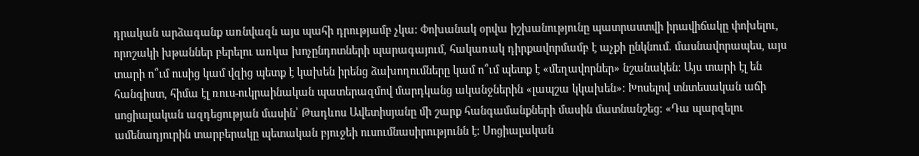դրական արձագանք առնվազն այս պահի դրությամբ չկա: Փոխանակ օրվա իշխանությունը պատրաստվի իրավիճակը փոխելու, որոշակի խթաններ բերելու առկա խոչընդոտների պարագայում, հակառակ դիրքավորմամբ է աչքի ընկնում. մասնավորապես, այս տարի ո՞ւմ ուսից կամ վզից պետք է կախեն իրենց ձախողումները կամ ո՞ւմ պետք է «մեղավորներ» նշանակեն: Այս տարի էլ են հանգիստ, հիմա էլ ռուս-ուկրաինական պատերազմով մարդկանց ականջներին «լապշա կկախեն»: Խոսելով տնտեսական աճի սոցիալական ազդեցության մասին՝ Թադևոս Ավետիսյանը մի շարք հանգամանքների մասին մատնանշեց: «Դա պարզելու ամենադյուրին տարբերակը պետական բյուջեի ուսումնասիրությունն է: Սոցիալական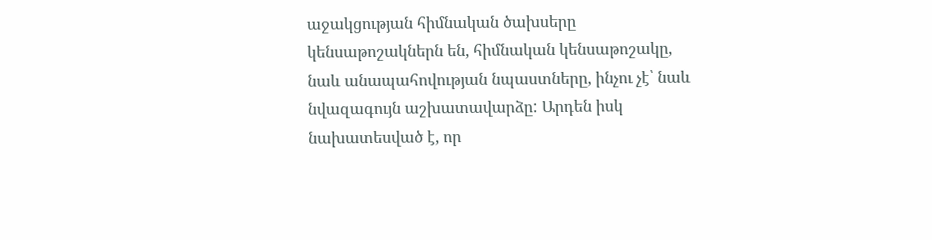աջակցության հիմնական ծախսերը կենսաթոշակներն են, հիմնական կենսաթոշակը, նաև անապահովության նպաստները, ինչու չէ՝ նաև նվազագույն աշխատավարձը: Արդեն իսկ նախատեսված է, որ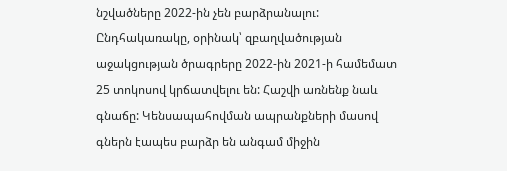նշվածները 2022-ին չեն բարձրանալու: Ընդհակառակը, օրինակ՝ զբաղվածության աջակցության ծրագրերը 2022-ին 2021-ի համեմատ 25 տոկոսով կրճատվելու են: Հաշվի առնենք նաև գնաճը: Կենսապահովման ապրանքների մասով գներն էապես բարձր են անգամ միջին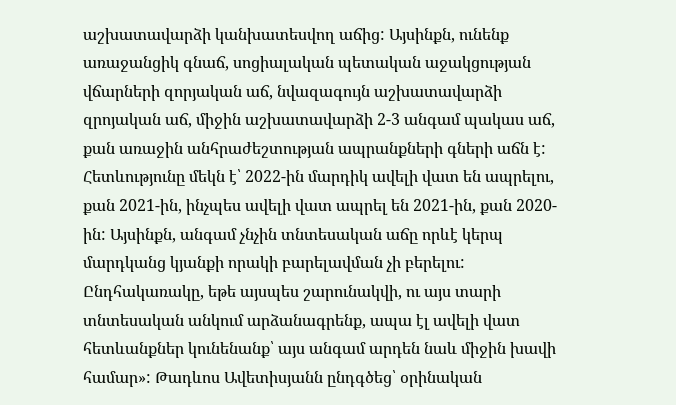աշխատավարձի կանխատեսվող աճից: Այսինքն, ունենք առաջանցիկ գնաճ, սոցիալական պետական աջակցության վճարների զորյական աճ, նվազագույն աշխատավարձի զրոյական աճ, միջին աշխատավարձի 2-3 անգամ պակաս աճ, քան առաջին անհրաժեշտության ապրանքների գների աճն է: Հետևությունը մեկն է՝ 2022-ին մարդիկ ավելի վատ են ապրելու, քան 2021-ին, ինչպես ավելի վատ ապրել են 2021-ին, քան 2020-ին: Այսինքն, անգամ չնչին տնտեսական աճը որևէ կերպ մարդկանց կյանքի որակի բարելավման չի բերելու: Ընդհակառակը, եթե այսպես շարունակվի, ու այս տարի տնտեսական անկում արձանագրենք, ապա էլ ավելի վատ հետևանքներ կունենանք՝ այս անգամ արդեն նաև միջին խավի համար»: Թադևոս Ավետիսյանն ընդգծեց՝ օրինական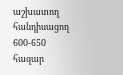աշխատող հանդիսացող 600-650 հազար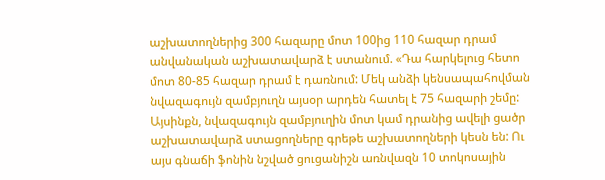աշխատողներից 300 հազարը մոտ 100ից 110 հազար դրամ անվանական աշխատավարձ է ստանում. «Դա հարկելուց հետո մոտ 80-85 հազար դրամ է դառնում: Մեկ անձի կենսապահովման նվազագույն զամբյուղն այսօր արդեն հատել է 75 հազարի շեմը: Այսինքն, նվազագույն զամբյուղին մոտ կամ դրանից ավելի ցածր աշխատավարձ ստացողները գրեթե աշխատողների կեսն են: Ու այս գնաճի ֆոնին նշված ցուցանիշն առնվազն 10 տոկոսային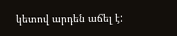կետով արդեն աճել է: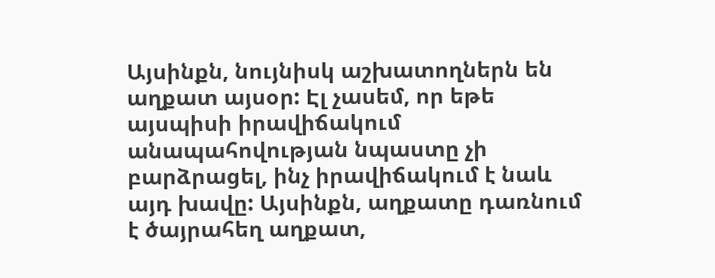Այսինքն, նույնիսկ աշխատողներն են աղքատ այսօր: Էլ չասեմ, որ եթե այսպիսի իրավիճակում անապահովության նպաստը չի բարձրացել, ինչ իրավիճակում է նաև այդ խավը: Այսինքն, աղքատը դառնում է ծայրահեղ աղքատ,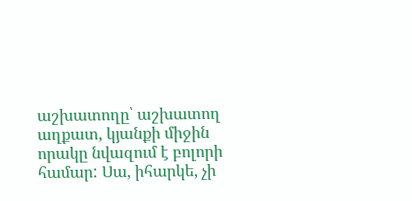աշխատողը՝ աշխատող աղքատ, կյանքի միջին որակը նվազում է բոլորի համար: Սա, իհարկե, չի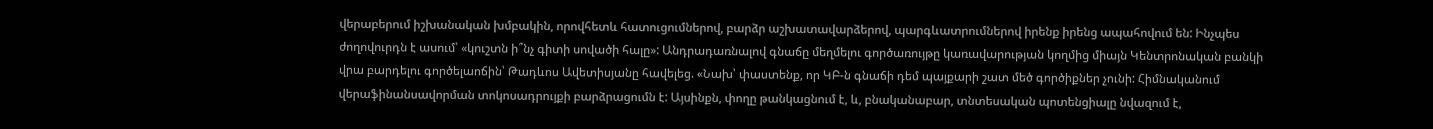վերաբերում իշխանական խմբակին, որովհետև հատուցումներով, բարձր աշխատավարձերով, պարգևատրումներով իրենք իրենց ապահովում են: Ինչպես ժողովուրդն է ասում՝ «կուշտն ի՞նչ գիտի սովածի հալը»: Անդրադառնալով գնաճը մեղմելու գործառույթը կառավարության կողմից միայն Կենտրոնական բանկի վրա բարդելու գործելաոճին՝ Թադևոս Ավետիսյանը հավելեց. «Նախ՝ փաստենք, որ ԿԲ-ն գնաճի դեմ պայքարի շատ մեծ գործիքներ չունի: Հիմնականում վերաֆինանսավորման տոկոսադրույքի բարձրացումն է: Այսինքն, փողը թանկացնում է, և, բնականաբար, տնտեսական պոտենցիալը նվազում է,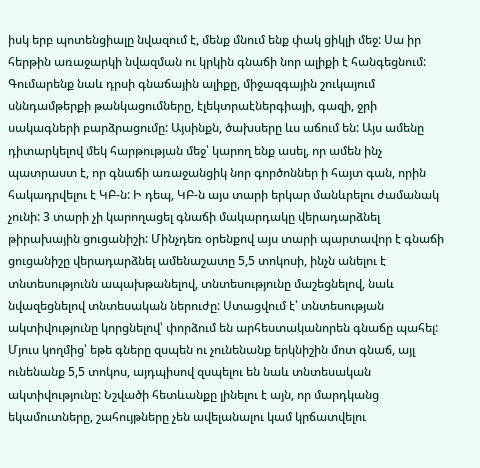իսկ երբ պոտենցիալը նվազում է, մենք մնում ենք փակ ցիկլի մեջ: Սա իր հերթին առաջարկի նվազման ու կրկին գնաճի նոր ալիքի է հանգեցնում: Գումարենք նաև դրսի գնաճային ալիքը, միջազգային շուկայում սննդամթերքի թանկացումները, էլեկտրաէներգիայի, գազի, ջրի սակագների բարձրացումը: Այսինքն, ծախսերը ևս աճում են: Այս ամենը դիտարկելով մեկ հարթության մեջ՝ կարող ենք ասել, որ ամեն ինչ պատրաստ է, որ գնաճի առաջանցիկ նոր գործոններ ի հայտ գան, որին հակադրվելու է ԿԲ-ն: Ի դեպ, ԿԲ-ն այս տարի երկար մանևրելու ժամանակ չունի: 3 տարի չի կարողացել գնաճի մակարդակը վերադարձնել թիրախային ցուցանիշի: Մինչդեռ օրենքով այս տարի պարտավոր է գնաճի ցուցանիշը վերադարձնել ամենաշատը 5,5 տոկոսի, ինչն անելու է տնտեսությունն ապախթանելով, տնտեսությունը մաշեցնելով, նաև նվազեցնելով տնտեսական ներուժը: Ստացվում է՝ տնտեսության ակտիվությունը կորցնելով՝ փորձում են արհեստականորեն գնաճը պահել: Մյուս կողմից՝ եթե գները զսպեն ու չունենանք երկնիշին մոտ գնաճ, այլ ունենանք 5,5 տոկոս, այդպիսով զսպելու են նաև տնտեսական ակտիվությունը: Նշվածի հետևանքը լինելու է այն, որ մարդկանց եկամուտները, շահույթները չեն ավելանալու կամ կրճատվելու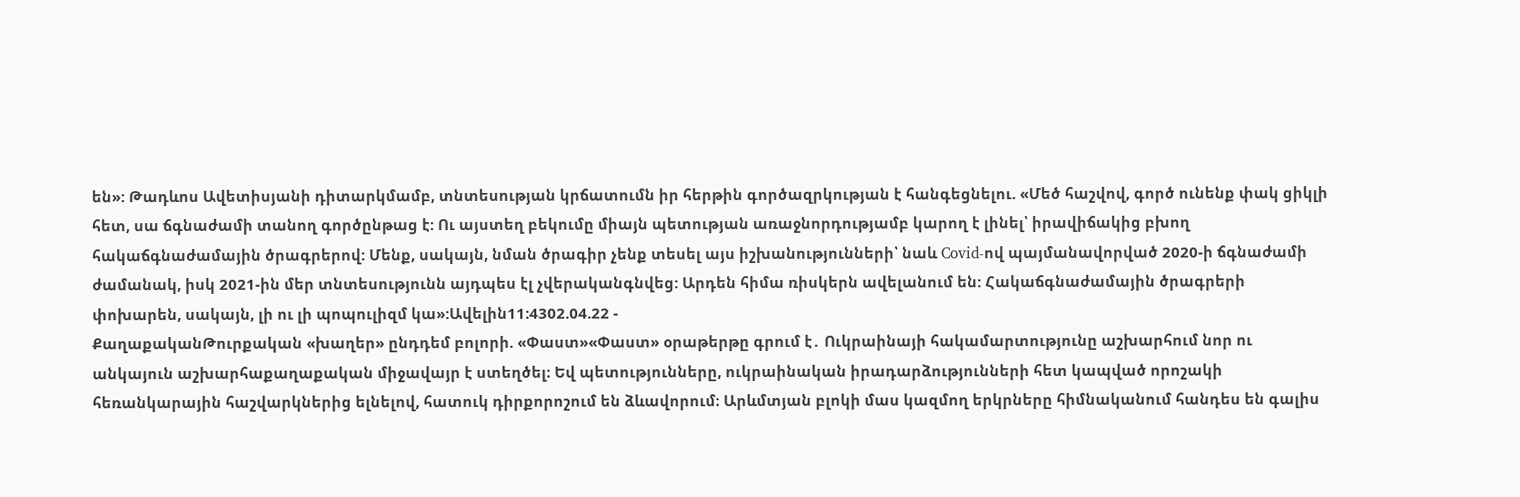են»: Թադևոս Ավետիսյանի դիտարկմամբ, տնտեսության կրճատումն իր հերթին գործազրկության է հանգեցնելու. «Մեծ հաշվով, գործ ունենք փակ ցիկլի հետ, սա ճգնաժամի տանող գործընթաց է: Ու այստեղ բեկումը միայն պետության առաջնորդությամբ կարող է լինել՝ իրավիճակից բխող հակաճգնաժամային ծրագրերով: Մենք, սակայն, նման ծրագիր չենք տեսել այս իշխանությունների՝ նաև Covid-ով պայմանավորված 2020-ի ճգնաժամի ժամանակ, իսկ 2021-ին մեր տնտեսությունն այդպես էլ չվերականգնվեց: Արդեն հիմա ռիսկերն ավելանում են: Հակաճգնաժամային ծրագրերի փոխարեն, սակայն, լի ու լի պոպուլիզմ կա»:Ավելին11:4302.04.22 -
ՔաղաքականԹուրքական «խաղեր» ընդդեմ բոլորի. «Փաստ»«Փաստ» օրաթերթը գրում է․ Ուկրաինայի հակամարտությունը աշխարհում նոր ու անկայուն աշխարհաքաղաքական միջավայր է ստեղծել։ Եվ պետությունները, ուկրաինական իրադարձությունների հետ կապված որոշակի հեռանկարային հաշվարկներից ելնելով, հատուկ դիրքորոշում են ձևավորում։ Արևմտյան բլոկի մաս կազմող երկրները հիմնականում հանդես են գալիս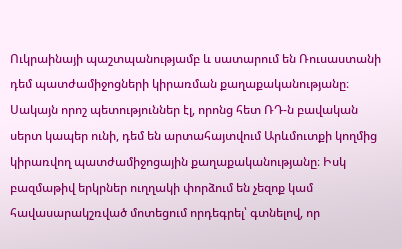Ուկրաինայի պաշտպանությամբ և սատարում են Ռուսաստանի դեմ պատժամիջոցների կիրառման քաղաքականությանը։ Սակայն որոշ պետություններ էլ, որոնց հետ ՌԴ-ն բավական սերտ կապեր ունի, դեմ են արտահայտվում Արևմուտքի կողմից կիրառվող պատժամիջոցային քաղաքականությանը։ Իսկ բազմաթիվ երկրներ ուղղակի փորձում են չեզոք կամ հավասարակշռված մոտեցում որդեգրել՝ գտնելով, որ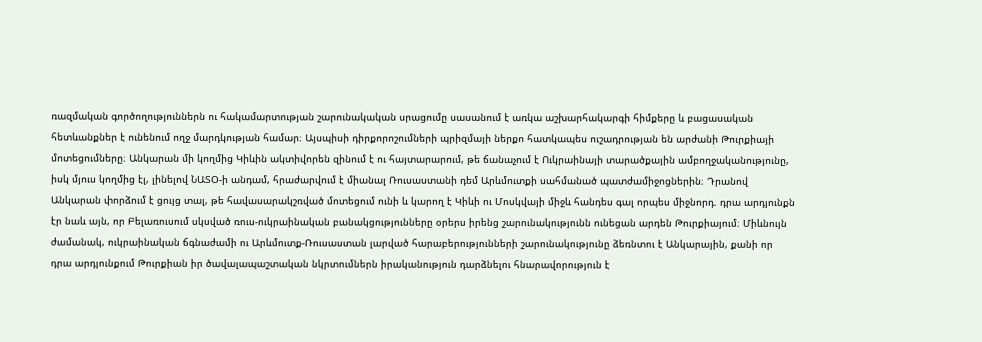ռազմական գործողություններն ու հակամարտության շարունակական սրացումը սասանում է առկա աշխարհակարգի հիմքերը և բացասական հետևանքներ է ունենում ողջ մարդկության համար։ Այսպիսի դիրքորոշումների պրիզմայի ներքո հատկապես ուշադրության են արժանի Թուրքիայի մոտեցումները։ Անկարան մի կողմից Կիևին ակտիվորեն զինում է ու հայտարարում, թե ճանաչում է Ուկրաինայի տարածքային ամբողջականությունը, իսկ մյուս կողմից էլ, լինելով ՆԱՏՕ-ի անդամ, հրաժարվում է միանալ Ռուսաստանի դեմ Արևմուտքի սահմանած պատժամիջոցներին։ Դրանով Անկարան փորձում է ցույց տալ, թե հավասարակշռված մոտեցում ունի և կարող է Կիևի ու Մոսկվայի միջև հանդես գալ որպես միջնորդ. դրա արդյունքն էր նաև այն, որ Բելառուսում սկսված ռուս-ուկրաինական բանակցությունները օրերս իրենց շարունակությունն ունեցան արդեն Թուրքիայում։ Միևնույն ժամանակ, ուկրաինական ճգնաժամի ու Արևմուտք-Ռուսաստան լարված հարաբերությունների շարունակությունը ձեռնտու է Անկարային, քանի որ դրա արդյունքում Թուրքիան իր ծավալապաշտական նկրտումներն իրականություն դարձնելու հնարավորություն է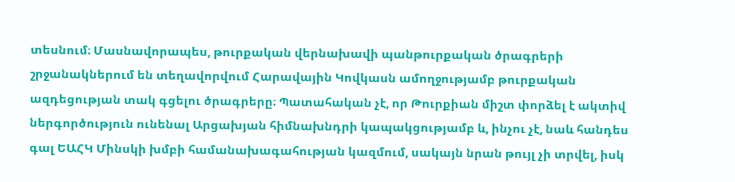տեսնում։ Մասնավորապես, թուրքական վերնախավի պանթուրքական ծրագրերի շրջանակներում են տեղավորվում Հարավային Կովկասն ամողջությամբ թուրքական ազդեցության տակ գցելու ծրագրերը։ Պատահական չէ, որ Թուրքիան միշտ փորձել է ակտիվ ներգործություն ունենալ Արցախյան հիմնախնդրի կապակցությամբ և, ինչու չէ, նաև հանդես գալ ԵԱՀԿ Մինսկի խմբի համանախագահության կազմում, սակայն նրան թույլ չի տրվել, իսկ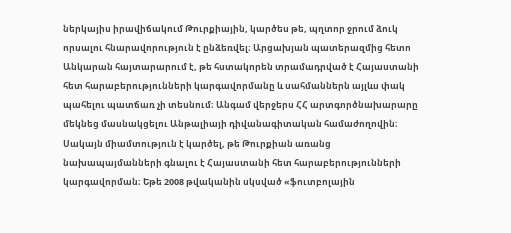ներկայիս իրավիճակում Թուրքիային, կարծես թե, պղտոր ջրում ձուկ որսալու հնարավորություն է ընձեռվել։ Արցախյան պատերազմից հետո Անկարան հայտարարում է, թե հստակորեն տրամադրված է Հայաստանի հետ հարաբերությունների կարգավորմանը և սահմաններն այլևս փակ պահելու պատճառ չի տեսնում։ Անգամ վերջերս ՀՀ արտգործնախարարը մեկնեց մասնակցելու Անթալիայի դիվանագիտական համաժողովին։ Սակայն միամտություն է կարծել, թե Թուրքիան առանց նախապայմանների գնալու է Հայաստանի հետ հարաբերությունների կարգավորման։ Եթե 2008 թվականին սկսված «ֆուտբոլային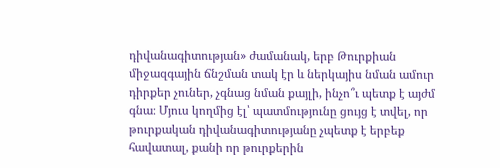դիվանագիտության» ժամանակ, երբ Թուրքիան միջազգային ճնշման տակ էր և ներկայիս նման ամուր դիրքեր չուներ, չգնաց նման քայլի, ինչո՞ւ պետք է այժմ գնա։ Մյուս կողմից էլ՝ պատմությունը ցույց է տվել, որ թուրքական դիվանագիտությանը չպետք է երբեք հավատալ, քանի որ թուրքերին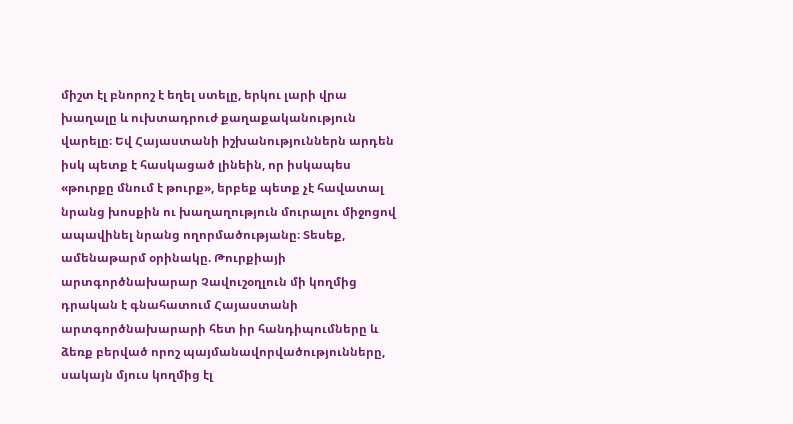միշտ էլ բնորոշ է եղել ստելը, երկու լարի վրա խաղալը և ուխտադրուժ քաղաքականություն վարելը։ Եվ Հայաստանի իշխանություններն արդեն իսկ պետք է հասկացած լինեին, որ իսկապես «թուրքը մնում է թուրք», երբեք պետք չէ հավատալ նրանց խոսքին ու խաղաղություն մուրալու միջոցով ապավինել նրանց ողորմածությանը։ Տեսեք, ամենաթարմ օրինակը. Թուրքիայի արտգործնախարար Չավուշօղլուն մի կողմից դրական է գնահատում Հայաստանի արտգործնախարարի հետ իր հանդիպումները և ձեռք բերված որոշ պայմանավորվածությունները, սակայն մյուս կողմից էլ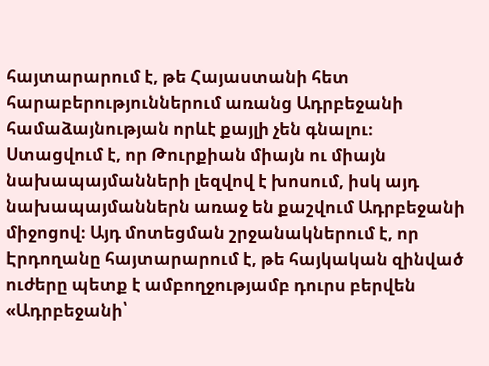հայտարարում է, թե Հայաստանի հետ հարաբերություններում առանց Ադրբեջանի համաձայնության որևէ քայլի չեն գնալու։ Ստացվում է, որ Թուրքիան միայն ու միայն նախապայմանների լեզվով է խոսում, իսկ այդ նախապայմաններն առաջ են քաշվում Ադրբեջանի միջոցով։ Այդ մոտեցման շրջանակներում է, որ Էրդողանը հայտարարում է, թե հայկական զինված ուժերը պետք է ամբողջությամբ դուրս բերվեն «Ադրբեջանի՝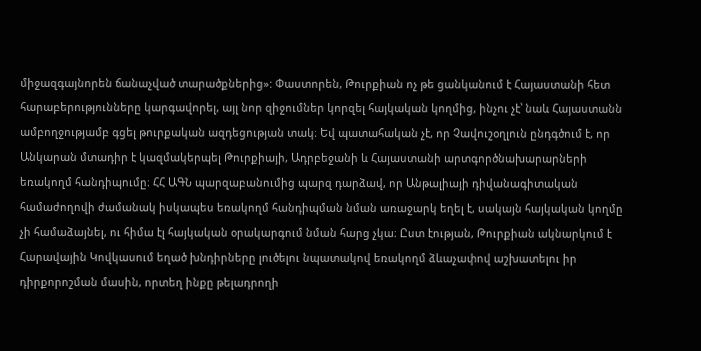միջազգայնորեն ճանաչված տարածքներից»: Փաստորեն, Թուրքիան ոչ թե ցանկանում է Հայաստանի հետ հարաբերությունները կարգավորել, այլ նոր զիջումներ կորզել հայկական կողմից, ինչու չէ՝ նաև Հայաստանն ամբողջությամբ գցել թուրքական ազդեցության տակ։ Եվ պատահական չէ, որ Չավուշօղլուն ընդգծում է, որ Անկարան մտադիր է կազմակերպել Թուրքիայի, Ադրբեջանի և Հայաստանի արտգործնախարարների եռակողմ հանդիպումը։ ՀՀ ԱԳՆ պարզաբանումից պարզ դարձավ, որ Անթալիայի դիվանագիտական համաժողովի ժամանակ իսկապես եռակողմ հանդիպման նման առաջարկ եղել է, սակայն հայկական կողմը չի համաձայնել, ու հիմա էլ հայկական օրակարգում նման հարց չկա։ Ըստ էության, Թուրքիան ակնարկում է Հարավային Կովկասում եղած խնդիրները լուծելու նպատակով եռակողմ ձևաչափով աշխատելու իր դիրքորոշման մասին, որտեղ ինքը թելադրողի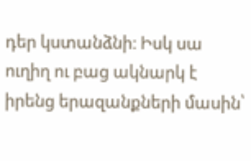դեր կստանձնի։ Իսկ սա ուղիղ ու բաց ակնարկ է իրենց երազանքների մասին՝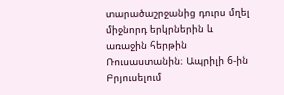տարածաշրջանից դուրս մղել միջնորդ երկրներին և առաջին հերթին Ռուսաստանին։ Ապրիլի 6-ին Բրյուսելում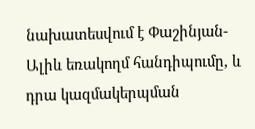նախատեսվում է Փաշինյան-Ալիև եռակողմ հանդիպումը, և դրա կազմակերպման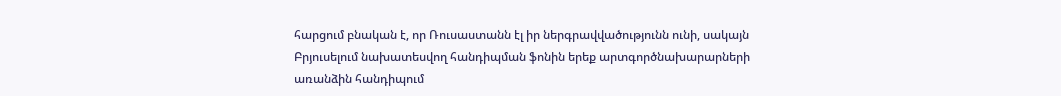հարցում բնական է, որ Ռուսաստանն էլ իր ներգրավվածությունն ունի, սակայն Բրյուսելում նախատեսվող հանդիպման ֆոնին երեք արտգործնախարարների առանձին հանդիպում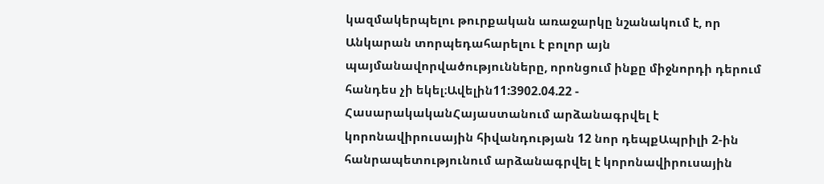կազմակերպելու թուրքական առաջարկը նշանակում է, որ Անկարան տորպեդահարելու է բոլոր այն պայմանավորվածությունները, որոնցում ինքը միջնորդի դերում հանդես չի եկել։Ավելին11:3902.04.22 -
ՀասարակականՀայաստանում արձանագրվել է կորոնավիրուսային հիվանդության 12 նոր դեպքԱպրիլի 2-ին հանրապետությունում արձանագրվել է կորոնավիրուսային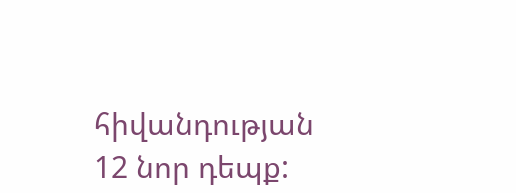հիվանդության 12 նոր դեպք: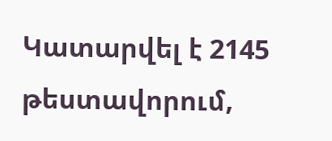Կատարվել է 2145 թեստավորում,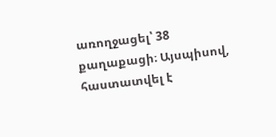առողջացել՝ 38 քաղաքացի։ Այսպիսով, հաստատվել է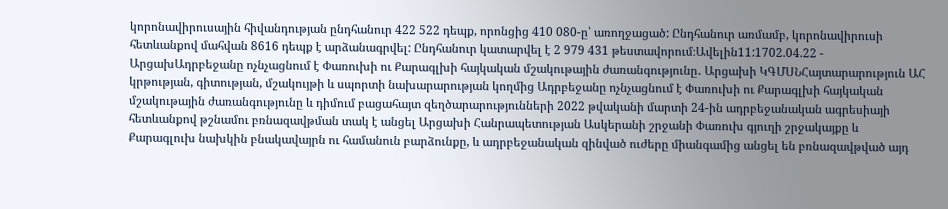կորոնավիրուսային հիվանդության ընդհանուր 422 522 դեպք, որոնցից 410 080-ը՝ առողջացած: Ընդհանուր առմամբ, կորոնավիրուսի հետևանքով մահվան 8616 դեպք է արձանագրվել: Ընդհանուր կատարվել է 2 979 431 թեստավորում։Ավելին11:1702.04.22 -
ԱրցախԱդրբեջանը ոչնչացնում է Փառուխի ու Քարագլխի հայկական մշակութային ժառանգությունը․ Արցախի ԿԳՄՍՆՀայտարարություն ԱՀ կրթության, գիտության, մշակույթի և սպորտի նախարարության կողմից Ադրբեջանը ոչնչացնում է Փառուխի ու Քարագլխի հայկական մշակութային ժառանգությունը և դիմում բացահայտ զեղծարարությունների 2022 թվականի մարտի 24-ին ադրբեջանական ագրեսիայի հետևանքով թշնամու բռնազավթման տակ է անցել Արցախի Հանրապետության Ասկերանի շրջանի Փառուխ գյուղի շրջակայքը և Քարագլուխ նախկին բնակավայրն ու համանուն բարձունքը, և ադրբեջանական զինված ուժերը միանգամից անցել են բռնազավթված այդ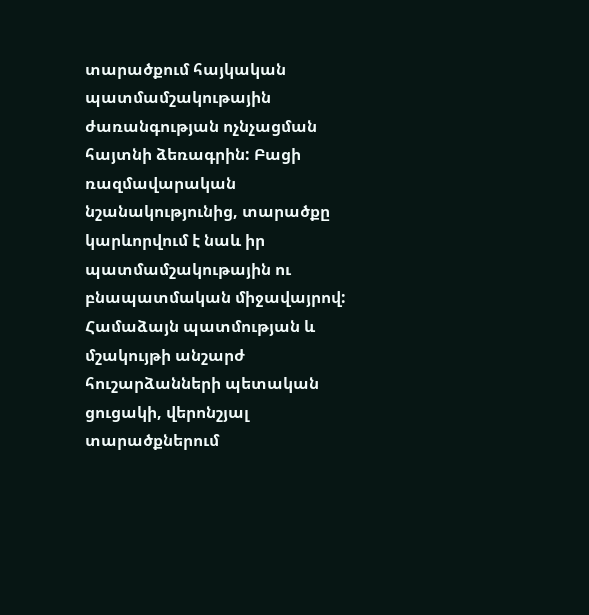տարածքում հայկական պատմամշակութային ժառանգության ոչնչացման հայտնի ձեռագրին: Բացի ռազմավարական նշանակությունից, տարածքը կարևորվում է նաև իր պատմամշակութային ու բնապատմական միջավայրով: Համաձայն պատմության և մշակույթի անշարժ հուշարձանների պետական ցուցակի, վերոնշյալ տարածքներում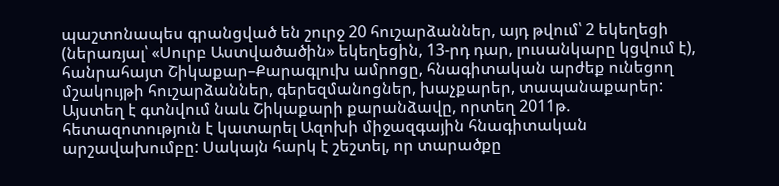պաշտոնապես գրանցված են շուրջ 20 հուշարձաններ, այդ թվում՝ 2 եկեղեցի (ներառյալ՝ «Սուրբ Աստվածածին» եկեղեցին, 13-րդ դար, լուսանկարը կցվում է), հանրահայտ Շիկաքար–Քարագլուխ ամրոցը, հնագիտական արժեք ունեցող մշակույթի հուշարձաններ, գերեզմանոցներ, խաչքարեր, տապանաքարեր: Այստեղ է գտնվում նաև Շիկաքարի քարանձավը, որտեղ 2011թ. հետազոտություն է կատարել Ազոխի միջազգային հնագիտական արշավախումբը: Սակայն հարկ է շեշտել, որ տարածքը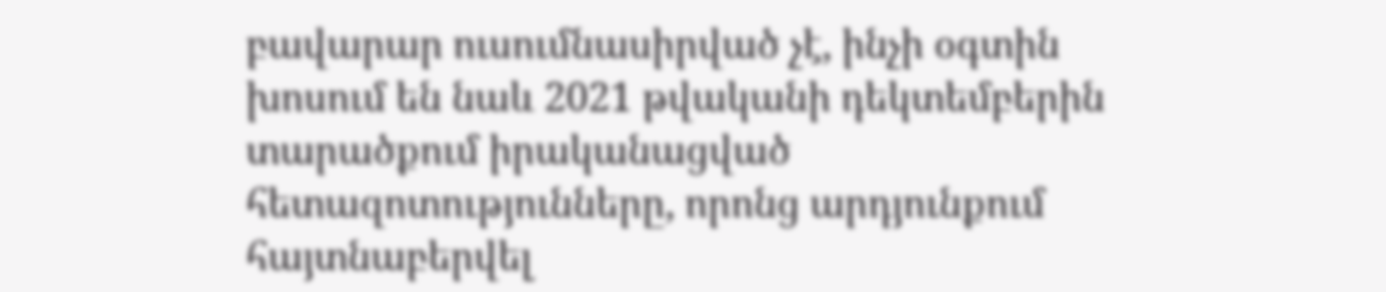բավարար ուսումնասիրված չէ, ինչի օգտին խոսում են նաև 2021 թվականի դեկտեմբերին տարածքում իրականացված հետազոտությունները, որոնց արդյունքում հայտնաբերվել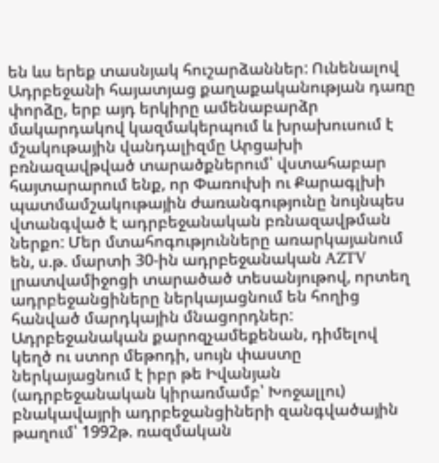են ևս երեք տասնյակ հուշարձաններ: Ունենալով Ադրբեջանի հայատյաց քաղաքականության դառը փորձը, երբ այդ երկիրը ամենաբարձր մակարդակով կազմակերպում և խրախուսում է մշակութային վանդալիզմը Արցախի բռնազավթված տարածքներում՝ վստահաբար հայտարարում ենք, որ Փառուխի ու Քարագլխի պատմամշակութային ժառանգությունը նույնպես վտանգված է ադրբեջանական բռնազավթման ներքո: Մեր մտահոգությունները առարկայանում են, ս.թ. մարտի 30-ին ադրբեջանական AZTV լրատվամիջոցի տարածած տեսանյութով, որտեղ ադրբեջանցիները ներկայացնում են հողից հանված մարդկային մնացորդներ: Ադրբեջանական քարոզչամեքենան, դիմելով կեղծ ու ստոր մեթոդի, սույն փաստը ներկայացնում է իբր թե Իվանյան (ադրբեջանական կիրառմամբ՝ Խոջալլու) բնակավայրի ադրբեջանցիների զանգվածային թաղում՝ 1992թ. ռազմական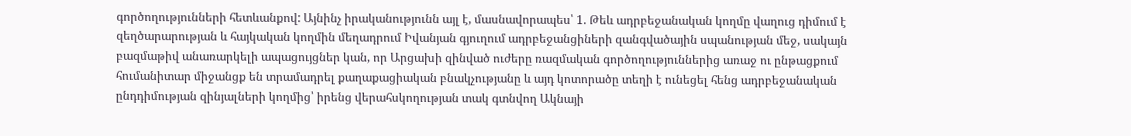գործողությունների հետևանքով: Այնինչ իրականությունն այլ է, մասնավորապես՝ 1. Թեև ադրբեջանական կողմը վաղուց դիմում է զեղծարարության և հայկական կողմին մեղադրում Իվանյան գյուղում ադրբեջանցիների զանգվածային սպանության մեջ, սակայն բազմաթիվ անառարկելի ապացույցներ կան, որ Արցախի զինված ուժերը ռազմական գործողություններից առաջ ու ընթացքում հումանիտար միջանցք են տրամադրել քաղաքացիական բնակչությանը և այդ կոտորածը տեղի է ունեցել հենց ադրբեջանական ընդդիմության զինյալների կողմից՝ իրենց վերահսկողության տակ գտնվող Ակնայի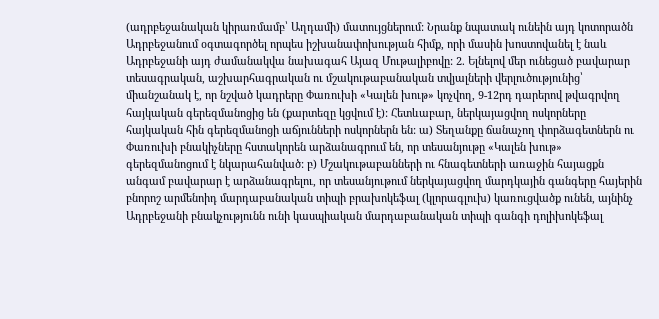(ադրբեջանական կիրառմամբ՝ Աղդամի) մատույցներում: Նրանք նպատակ ունեին այդ կոտորածն Ադրբեջանում օգտագործել որպես իշխանափոխության հիմք, որի մասին խոստովանել է նաև Ադրբեջանի այդ ժամանակվա նախագահ Այազ Մութալիբովը: 2. Ելնելով մեր ունեցած բավարար տեսագրական, աշխարհագրական ու մշակութաբանական տվյալների վերլուծությունից՝ միանշանակ է, որ նշված կադրերը Փառուխի «Կալեն խութ» կոչվող, 9-12րդ դարերով թվագրվող հայկական գերեզմանոցից են (քարտեզը կցվում է): Հետևաբար, ներկայացվող ոսկորները հայկական հին գերեզմանոցի աճյունների ոսկորներն են: ա) Տեղանքը ճանաչող փորձագետներն ու Փառուխի բնակիչները հստակորեն արձանագրում են, որ տեսանյութը «Կալեն խութ» գերեզմանոցում է նկարահանված: բ) Մշակութաբանների ու հնագետների առաջին հայացքն անգամ բավարար է արձանագրելու, որ տեսանյութում ներկայացվող մարդկային գանգերը հայերին բնորոշ արմենոիդ մարդաբանական տիպի բրախոկեֆալ (կլորագլուխ) կառուցվածք ունեն, այնինչ Ադրբեջանի բնակչությունն ունի կասպիական մարդաբանական տիպի գանգի դոլիխոկեֆալ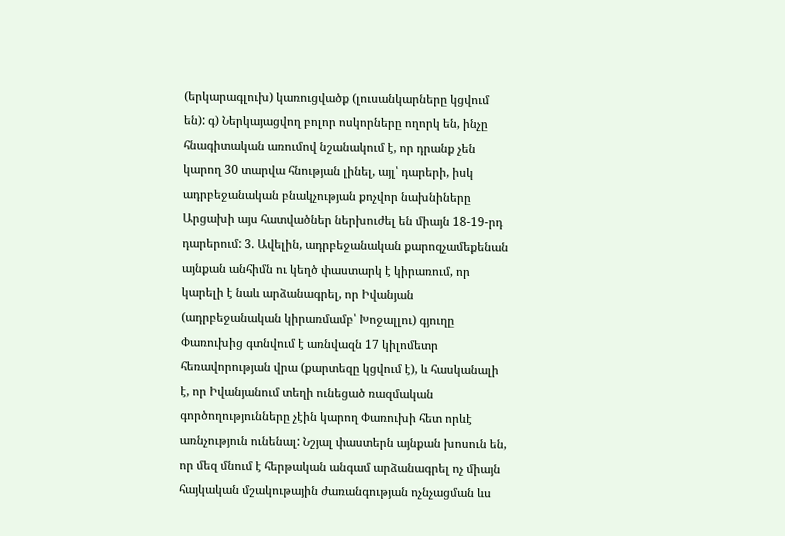(երկարագլուխ) կառուցվածք (լուսանկարները կցվում են): գ) Ներկայացվող բոլոր ոսկորները ողորկ են, ինչը հնագիտական առումով նշանակում է, որ դրանք չեն կարող 30 տարվա հնության լինել, այլ՝ դարերի, իսկ ադրբեջանական բնակչության քոչվոր նախնիները Արցախի այս հատվածներ ներխուժել են միայն 18-19-րդ դարերում: 3. Ավելին, ադրբեջանական քարոզչամեքենան այնքան անհիմն ու կեղծ փաստարկ է կիրառում, որ կարելի է նաև արձանագրել, որ Իվանյան (ադրբեջանական կիրառմամբ՝ Խոջալլու) գյուղը Փառուխից գտնվում է առնվազն 17 կիլոմետր հեռավորության վրա (քարտեզը կցվում է), և հասկանալի է, որ Իվանյանում տեղի ունեցած ռազմական գործողությունները չէին կարող Փառուխի հետ որևէ առնչություն ունենալ: Նշյալ փաստերն այնքան խոսուն են, որ մեզ մնում է հերթական անգամ արձանագրել ոչ միայն հայկական մշակութային ժառանգության ոչնչացման ևս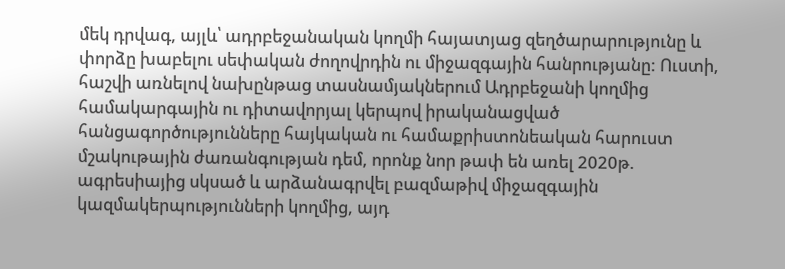մեկ դրվագ, այլև՝ ադրբեջանական կողմի հայատյաց զեղծարարությունը և փորձը խաբելու սեփական ժողովրդին ու միջազգային հանրությանը: Ուստի, հաշվի առնելով նախընթաց տասնամյակներում Ադրբեջանի կողմից համակարգային ու դիտավորյալ կերպով իրականացված հանցագործությունները հայկական ու համաքրիստոնեական հարուստ մշակութային ժառանգության դեմ, որոնք նոր թափ են առել 2020թ. ագրեսիայից սկսած և արձանագրվել բազմաթիվ միջազգային կազմակերպությունների կողմից, այդ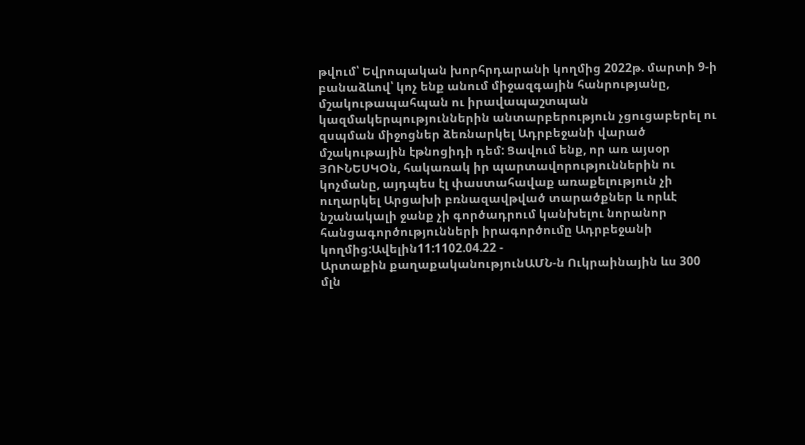թվում՝ Եվրոպական խորհրդարանի կողմից 2022թ. մարտի 9-ի բանաձևով՝ կոչ ենք անում միջազգային հանրությանը, մշակութապահպան ու իրավապաշտպան կազմակերպություններին անտարբերություն չցուցաբերել ու զսպման միջոցներ ձեռնարկել Ադրբեջանի վարած մշակութային էթնոցիդի դեմ: Ցավում ենք, որ առ այսօր ՅՈՒՆԵՍԿՕն, հակառակ իր պարտավորություններին ու կոչմանը, այդպես էլ փաստահավաք առաքելություն չի ուղարկել Արցախի բռնազավթված տարածքներ և որևէ նշանակալի ջանք չի գործադրում կանխելու նորանոր հանցագործությունների իրագործումը Ադրբեջանի կողմից:Ավելին11:1102.04.22 -
Արտաքին քաղաքականությունԱՄՆ-ն Ուկրաինային ևս 300 մլն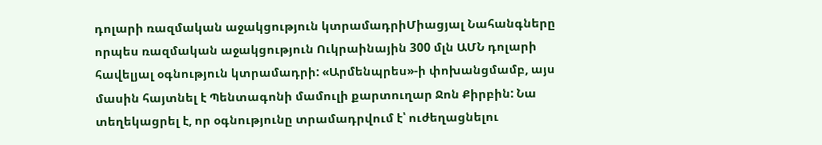դոլարի ռազմական աջակցություն կտրամադրիՄիացյալ Նահանգները որպես ռազմական աջակցություն Ուկրաինային 300 մլն ԱՄՆ դոլարի հավելյալ օգնություն կտրամադրի: «Արմենպրես»-ի փոխանցմամբ, այս մասին հայտնել է Պենտագոնի մամուլի քարտուղար Ջոն Քիրբին: Նա տեղեկացրել է, որ օգնությունը տրամադրվում է՝ ուժեղացնելու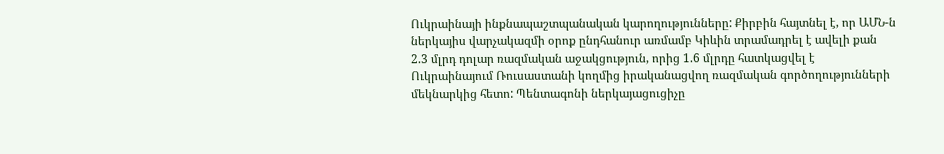Ուկրաինայի ինքնապաշտպանական կարողությունները: Քիրբին հայտնել է, որ ԱՄՆ-ն ներկայիս վարչակազմի օրոք ընդհանուր առմամբ Կիևին տրամադրել է ավելի քան 2.3 մլրդ դոլար ռազմական աջակցություն, որից 1.6 մլրդը հատկացվել է Ուկրաինայում Ռուսաստանի կողմից իրականացվող ռազմական գործողությունների մեկնարկից հետո: Պենտագոնի ներկայացուցիչը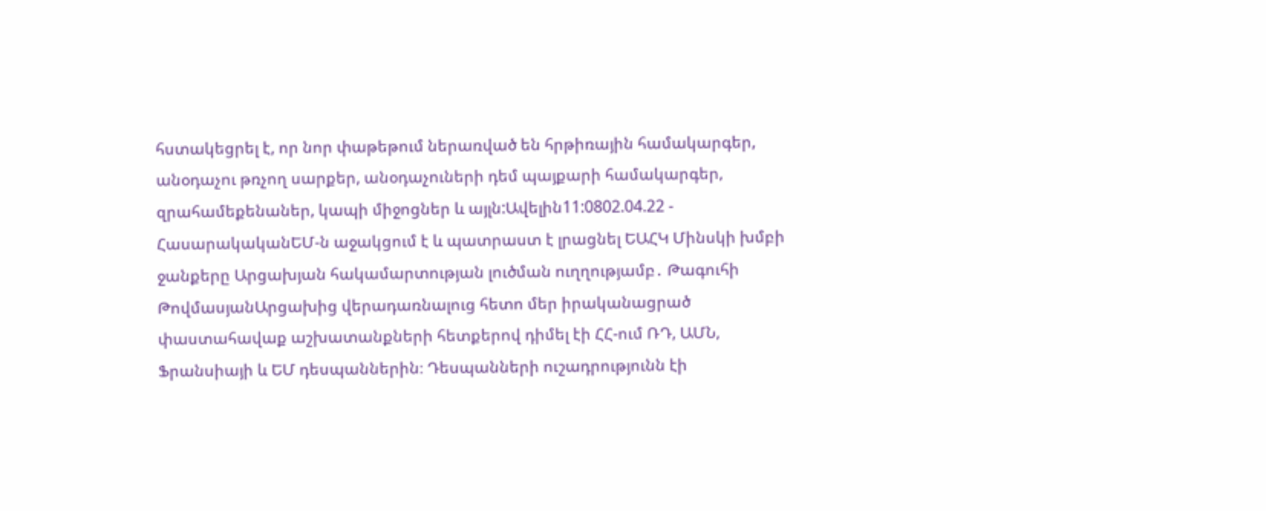հստակեցրել է, որ նոր փաթեթում ներառված են հրթիռային համակարգեր, անօդաչու թռչող սարքեր, անօդաչուների դեմ պայքարի համակարգեր, զրահամեքենաներ, կապի միջոցներ և այլն:Ավելին11:0802.04.22 -
ՀասարակականԵՄ-ն աջակցում է և պատրաստ է լրացնել ԵԱՀԿ Մինսկի խմբի ջանքերը Արցախյան հակամարտության լուծման ուղղությամբ․ Թագուհի ԹովմասյանԱրցախից վերադառնալուց հետո մեր իրականացրած փաստահավաք աշխատանքների հետքերով դիմել էի ՀՀ-ում ՌԴ, ԱՄՆ, Ֆրանսիայի և ԵՄ դեսպաններին։ Դեսպանների ուշադրությունն էի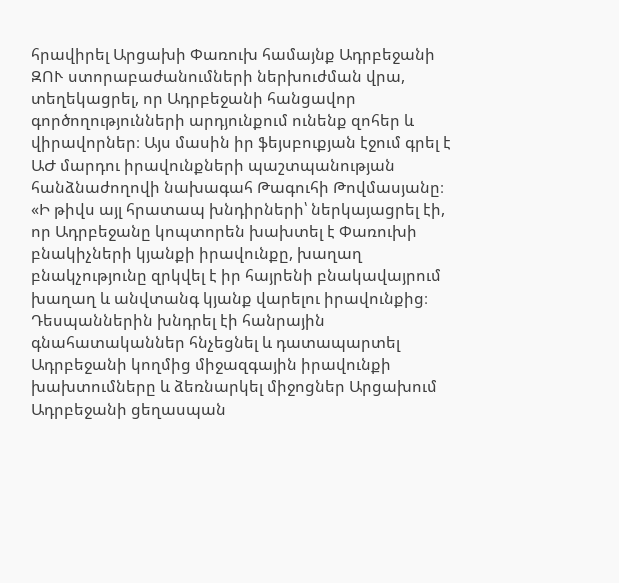հրավիրել Արցախի Փառուխ համայնք Ադրբեջանի ԶՈՒ ստորաբաժանումների ներխուժման վրա, տեղեկացրել, որ Ադրբեջանի հանցավոր գործողությունների արդյունքում ունենք զոհեր և վիրավորներ։ Այս մասին իր ֆեյսբուքյան էջում գրել է ԱԺ մարդու իրավունքների պաշտպանության հանձնաժողովի նախագահ Թագուհի Թովմասյանը։ «Ի թիվս այլ հրատապ խնդիրների՝ ներկայացրել էի, որ Ադրբեջանը կոպտորեն խախտել է Փառուխի բնակիչների կյանքի իրավունքը, խաղաղ բնակչությունը զրկվել է իր հայրենի բնակավայրում խաղաղ և անվտանգ կյանք վարելու իրավունքից։ Դեսպաններին խնդրել էի հանրային գնահատականներ հնչեցնել և դատապարտել Ադրբեջանի կողմից միջազգային իրավունքի խախտումները և ձեռնարկել միջոցներ Արցախում Ադրբեջանի ցեղասպան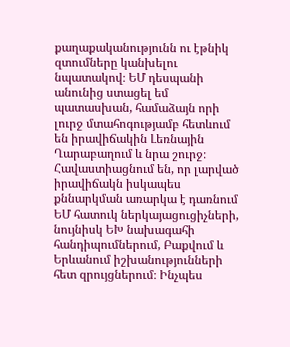քաղաքականությունն ու էթնիկ զտումները կանխելու նպատակով։ ԵՄ դեսպանի անունից ստացել եմ պատասխան, համաձայն որի լուրջ մտահոգությամբ հետևում են իրավիճակին Լեռնային Ղարաբաղում և նրա շուրջ։ Հավաստիացնում են, որ լարված իրավիճակն իսկապես քննարկման առարկա է դառնում ԵՄ հատուկ ներկայացուցիչների, նույնիսկ ԵԽ նախագահի հանդիպումներում, Բաքվում և Երևանում իշխանությունների հետ զրույցներում։ Ինչպես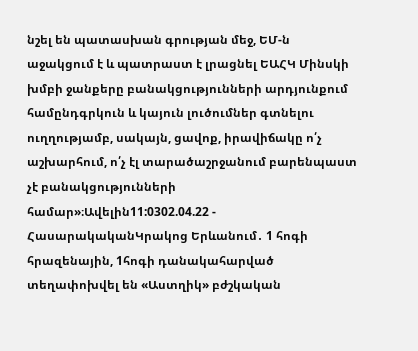նշել են պատասխան գրության մեջ, ԵՄ-ն աջակցում է և պատրաստ է լրացնել ԵԱՀԿ Մինսկի խմբի ջանքերը բանակցությունների արդյունքում համընդգրկուն և կայուն լուծումներ գտնելու ուղղությամբ, սակայն, ցավոք, իրավիճակը ո՛չ աշխարհում, ո՛չ էլ տարածաշրջանում բարենպաստ չէ բանակցությունների համար»։Ավելին11:0302.04.22 -
ՀասարակականԿրակոց Երևանում․ 1 հոգի հրազենային, 1հոգի դանակահարված տեղափոխվել են «Աստղիկ» բժշկական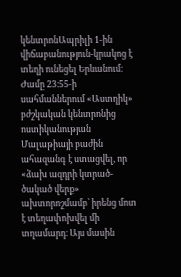կենտրոնԱպրիլի 1-ին վիճաբանություն-կրակոց է տեղի ունեցել Երևանում։ Ժամը 23։55-ի սահմաններում «Աստղիկ» բժշկական կենտրոնից ոստիկանության Մալաթիայի բաժին ահազանգ է ստացվել, որ «ձախ ազդրի կտրած-ծակած վերք» ախտորոշմամբ՝ իրենց մոտ է տեղափոխվել մի տղամարդ։ Այս մասին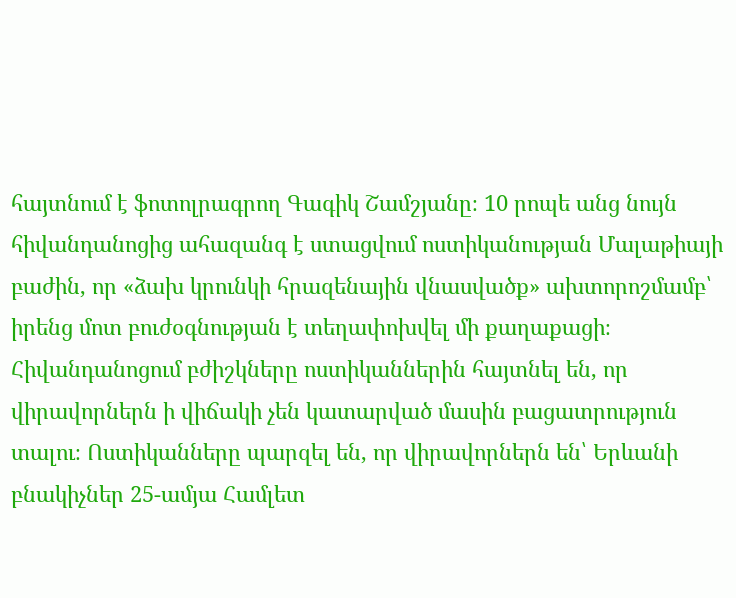հայտնում է ֆոտոլրագրող Գագիկ Շամշյանը։ 10 րոպե անց նույն հիվանդանոցից ահազանգ է ստացվում ոստիկանության Մալաթիայի բաժին, որ «ձախ կրունկի հրազենային վնասվածք» ախտորոշմամբ՝ իրենց մոտ բուժօգնության է տեղափոխվել մի քաղաքացի։ Հիվանդանոցում բժիշկները ոստիկաններին հայտնել են, որ վիրավորներն ի վիճակի չեն կատարված մասին բացատրություն տալու։ Ոստիկանները պարզել են, որ վիրավորներն են՝ Երևանի բնակիչներ 25-ամյա Համլետ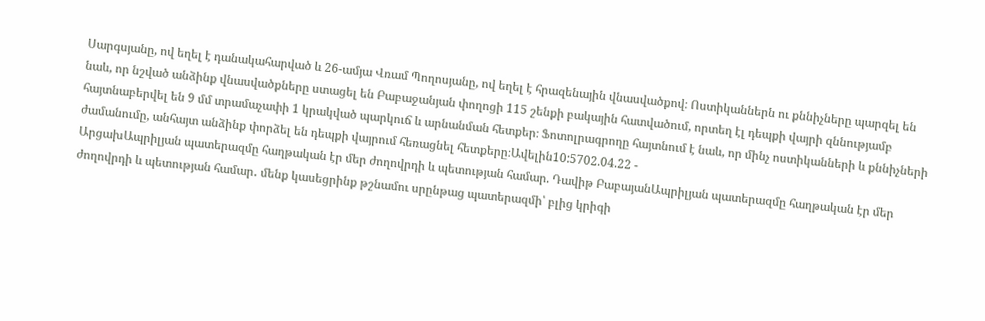Սարգսյանը, ով եղել է դանակահարված և 26-ամյա Վռամ Պողոսյանը, ով եղել է հրազենային վնասվածքով։ Ոստիկաններն ու քննիչները պարզել են նաև, որ նշված անձինք վնասվածքները ստացել են Բաբաջանյան փողոցի 115 շենքի բակային հատվածում, որտեղ էլ դեպքի վայրի զննությամբ հայտնաբերվել են 9 մմ տրամաչափի 1 կրակված պարկուճ և արնանման հետքեր։ Ֆոտոլրագրողը հայտնում է նաև, որ մինչ ոստիկանների և քննիչների ժամանումը, անհայտ անձինք փորձել են դեպքի վայրում հեռացնել հետքերը։Ավելին10:5702.04.22 -
ԱրցախԱպրիլյան պատերազմը հաղթական էր մեր ժողովրդի և պետության համար. Դավիթ ԲաբայանԱպրիլյան պատերազմը հաղթական էր մեր ժողովրդի և պետության համար․ մենք կասեցրինք թշնամու սրընթաց պատերազմի՝ բլից կրիգի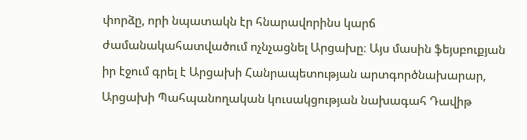փորձը, որի նպատակն էր հնարավորինս կարճ ժամանակահատվածում ոչնչացնել Արցախը։ Այս մասին ֆեյսբուքյան իր էջում գրել է Արցախի Հանրապետության արտգործնախարար, Արցախի Պահպանողական կուսակցության նախագահ Դավիթ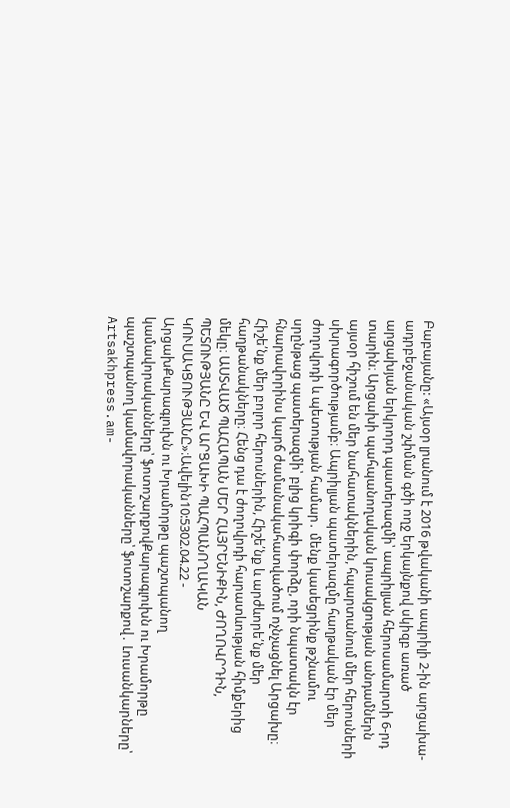Բաբայանը: «Այսօր լրանում է 2016 թվականի ապրիլի 2-ին արցախա-ադրբեջանական շփման գծի ողջ երկայնքով սկիզբ առած արցախյան երկրորդ պատերազմի՝ ապրիլյան հերոսամարտի 6-րդ տարին։ Արցախի պահպանողական կուսակցության անդամներն այսօր հիշում են մեր նահատակներին, հպարտանում մեր հերոսների սխրագործությամբ։ Ապրիլյան պատերազմը հաղթական էր մեր ժողովրդի և պետության համար․ մենք կասեցրինք թշնամու սրընթաց պատերազմի՝ բլից կրիգի փորձը, որի նպատակն էր հնարավորինս կարճ ժամանակահատվածում ոչնչացնել Արցախը։ Հիշե՛նք մեր բոլոր հերոսներին, Հիշե՛նք և արժևորե՛նք մեր հաղթանակները։ Հենց դա է ժողովրդի հարատևության հիմքերից մեկը։ ԱՍՏՎԱԾ ՊԱՀԱՊԱՆ ՄԵՐ ՀԱՅՐԵՆԻՔԻՆ, ԺՈՂՈՎՐԴԻՆ, ՊԵՏՈՒԹՅԱՆԸ ԵՎ ԱՐՑԱԽԻ ՊԱՀՊԱՆՈՂԱԿԱՆ ԿՈՒՍԱԿՑՈՒԹՅԱՆԸ»։Ավելին10:5302.04.22 -
ԱրցախՔարագլուխն ու Խրամորթը պաշտպանող կամավորականները՝ ֆոտոշարքովՔարագլուխն ու Խրամորթը պաշտպանող կամավորականները՝ ֆոտոշարքով․ Լուսանկարները՝ Artsakhpress.am-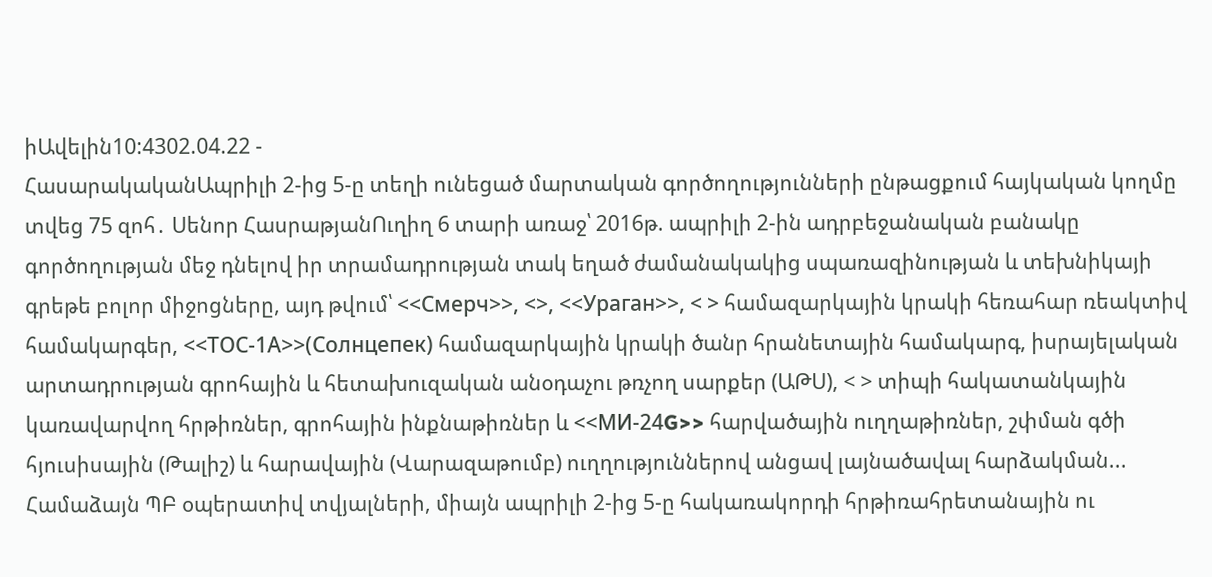իԱվելին10:4302.04.22 -
ՀասարակականԱպրիլի 2-ից 5-ը տեղի ունեցած մարտական գործողությունների ընթացքում հայկական կողմը տվեց 75 զոհ․ Սենոր ՀասրաթյանՈւղիղ 6 տարի առաջ՝ 2016թ. ապրիլի 2-ին ադրբեջանական բանակը գործողության մեջ դնելով իր տրամադրության տակ եղած ժամանակակից սպառազինության և տեխնիկայի գրեթե բոլոր միջոցները, այդ թվում՝ <<Смерч>>, <>, <<Ураган>>, < > համազարկային կրակի հեռահար ռեակտիվ համակարգեր, <<ТОС-1А>>(Солнцепек) համազարկային կրակի ծանր հրանետային համակարգ, իսրայելական արտադրության գրոհային և հետախուզական անօդաչու թռչող սարքեր (ԱԹՍ), < > տիպի հակատանկային կառավարվող հրթիռներ, գրոհային ինքնաթիռներ և <<МИ-24G>> հարվածային ուղղաթիռներ, շփման գծի հյուսիսային (Թալիշ) և հարավային (Վարազաթումբ) ուղղություններով անցավ լայնածավալ հարձակման... Համաձայն ՊԲ օպերատիվ տվյալների, միայն ապրիլի 2-ից 5-ը հակառակորդի հրթիռահրետանային ու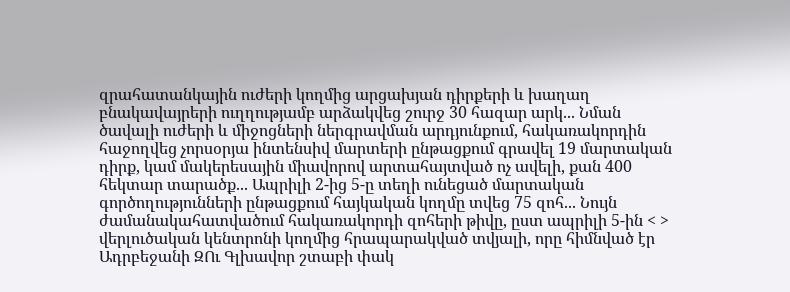զրահատանկային ուժերի կողմից արցախյան դիրքերի և խաղաղ բնակավայրերի ուղղությամբ արձակվեց շուրջ 30 հազար արկ... Նման ծավալի ուժերի և միջոցների ներգրավման արդյունքում, հակառակորդին հաջողվեց չորսօրյա ինտենսիվ մարտերի ընթացքում գրավել 19 մարտական դիրք, կամ մակերեսային միավորով արտահայտված ոչ ավելի, քան 400 հեկտար տարածք... Ապրիլի 2-ից 5-ը տեղի ունեցած մարտական գործողությունների ընթացքում հայկական կողմը տվեց 75 զոհ... Նույն ժամանակահատվածում հակառակորդի զոհերի թիվը, ըստ ապրիլի 5-ին < > վերլուծական կենտրոնի կողմից հրապարակված տվյալի, որը հիմնված էր Ադրբեջանի ԶՈւ Գլխավոր շտաբի փակ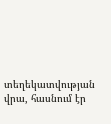տեղեկատվության վրա, հասնում էր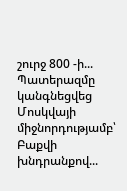շուրջ 800 -ի... Պատերազմը կանգնեցվեց Մոսկվայի միջնորդությամբ՝ Բաքվի խնդրանքով...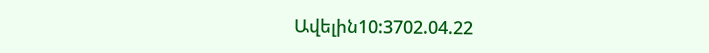Ավելին10:3702.04.22